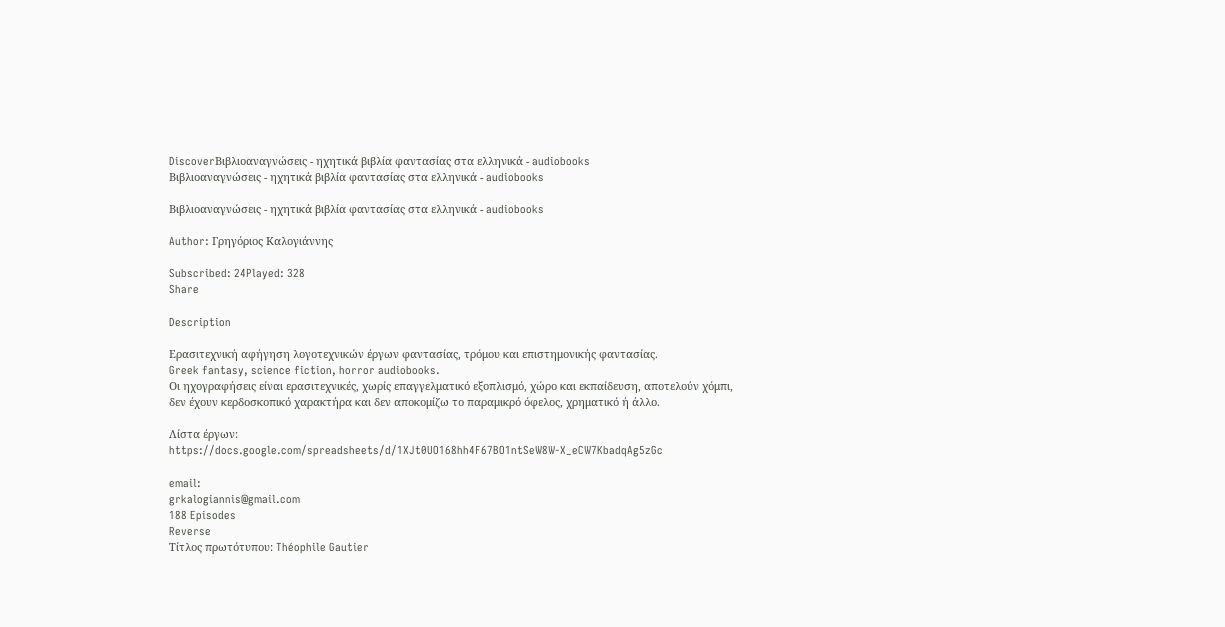DiscoverΒιβλιοαναγνώσεις - ηχητικά βιβλία φαντασίας στα ελληνικά - audiobooks
Βιβλιοαναγνώσεις - ηχητικά βιβλία φαντασίας στα ελληνικά - audiobooks

Βιβλιοαναγνώσεις - ηχητικά βιβλία φαντασίας στα ελληνικά - audiobooks

Author: Γρηγόριος Καλογιάννης

Subscribed: 24Played: 328
Share

Description

Ερασιτεχνική αφήγηση λογοτεχνικών έργων φαντασίας, τρόμου και επιστημονικής φαντασίας.
Greek fantasy, science fiction, horror audiobooks.
Οι ηχογραφήσεις είναι ερασιτεχνικές, χωρίς επαγγελματικό εξοπλισμό, χώρο και εκπαίδευση, αποτελούν χόμπι, δεν έχουν κερδοσκοπικό χαρακτήρα και δεν αποκομίζω το παραμικρό όφελος, χρηματικό ή άλλο.

Λίστα έργων:
https://docs.google.com/spreadsheets/d/1XJt0UO168hh4F67BO1ntSeW8W-X_eCW7KbadqAg5zGc

email:
grkalogiannis@gmail.com
188 Episodes
Reverse
Τίτλος πρωτότυπου: Théophile Gautier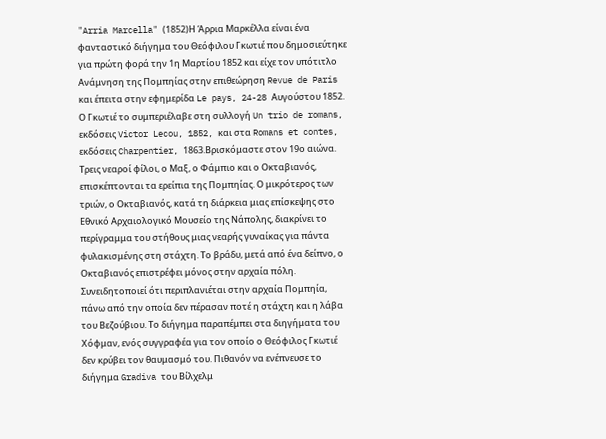"Arria Marcella" (1852)Η Άρρια Μαρκέλλα είναι ένα φανταστικό διήγημα του Θεόφιλου Γκωτιέ που δημοσιεύτηκε για πρώτη φορά την 1η Μαρτίου 1852 και είχε τον υπότιτλο Ανάμνηση της Πομπηίας στην επιθεώρηση Revue de Paris και έπειτα στην εφημερίδα Le pays, 24-28 Αυγούστου 1852. Ο Γκωτιέ το συμπεριέλαβε στη συλλογή Un trio de romans, εκδόσεις Victor Lecou, 1852, και στα Romans et contes, εκδόσεις Charpentier, 1863.Βρισκόμαστε στον 19ο αιώνα. Τρεις νεαροί φίλοι, ο Μαξ, ο Φάμπιο και ο Οκταβιανός, επισκέπτονται τα ερείπια της Πομπηίας. Ο μικρότερος των τριών, ο Οκταβιανός, κατά τη διάρκεια μιας επίσκεψης στο Εθνικό Αρχαιολογικό Μουσείο της Νάπολης, διακρίνει το περίγραμμα του στήθους μιας νεαρής γυναίκας για πάντα φυλακισμένης στη στάχτη. Το βράδυ, μετά από ένα δείπνο, ο Οκταβιανός επιστρέφει μόνος στην αρχαία πόλη. Συνειδητοποιεί ότι περιπλανιέται στην αρχαία Πομπηία, πάνω από την οποία δεν πέρασαν ποτέ η στάχτη και η λάβα του Βεζούβιου. Το διήγημα παραπέμπει στα διηγήματα του Χόφμαν, ενός συγγραφέα για τον οποίο ο Θεόφιλος Γκωτιέ δεν κρύβει τον θαυμασμό του. Πιθανόν να ενέπνευσε το διήγημα Gradiva του Βίλχελμ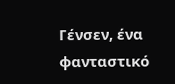Γένσεν, ένα φανταστικό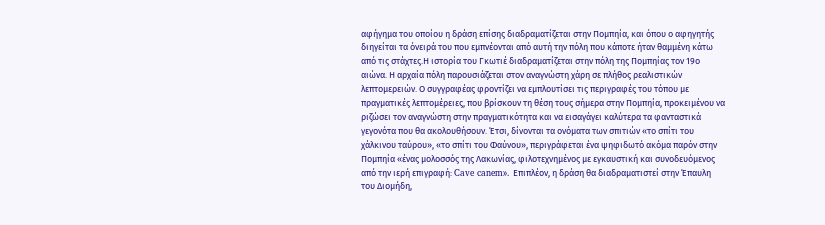αφήγημα του οποίου η δράση επίσης διαδραματίζεται στην Πομπηία, και όπου ο αφηγητής διηγείται τα όνειρά του που εμπνέονται από αυτή την πόλη που κάποτε ήταν θαμμένη κάτω από τις στάχτες.Η ιστορία του Γκωτιέ διαδραματίζεται στην πόλη της Πομπηίας τον 19ο αιώνα. Η αρχαία πόλη παρουσιάζεται στον αναγνώστη χάρη σε πλήθος ρεαλιστικών λεπτομερειών. Ο συγγραφέας φροντίζει να εμπλουτίσει τις περιγραφές του τόπου με πραγματικές λεπτομέρειες, που βρίσκουν τη θέση τους σήμερα στην Πομπηία, προκειμένου να ριζώσει τον αναγνώστη στην πραγματικότητα και να εισαγάγει καλύτερα τα φανταστικά γεγονότα που θα ακολουθήσουν. Έτσι, δίνονται τα ονόματα των σπιτιών «το σπίτι του χάλκινου ταύρου», «το σπίτι του Φαύνου», περιγράφεται ένα ψηφιδωτό ακόμα παρόν στην Πομπηία «ένας μολοσσός της Λακωνίας, φιλοτεχνημένος με εγκαυστική και συνοδευόμενος από την ιερή επιγραφή: Cave canem». Επιπλέον, η δράση θα διαδραματιστεί στην Έπαυλη του Διομήδη,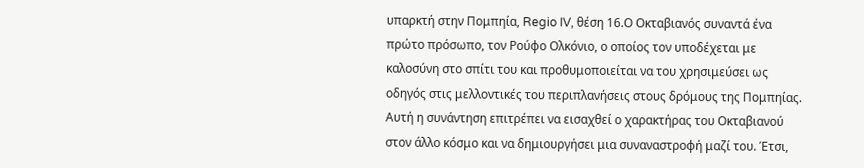υπαρκτή στην Πομπηία, Regio IV, θέση 16.Ο Οκταβιανός συναντά ένα πρώτο πρόσωπο, τον Ρούφο Ολκόνιο, ο οποίος τον υποδέχεται με καλοσύνη στο σπίτι του και προθυμοποιείται να του χρησιμεύσει ως οδηγός στις μελλοντικές του περιπλανήσεις στους δρόμους της Πομπηίας. Αυτή η συνάντηση επιτρέπει να εισαχθεί ο χαρακτήρας του Οκταβιανού στον άλλο κόσμο και να δημιουργήσει μια συναναστροφή μαζί του. Έτσι,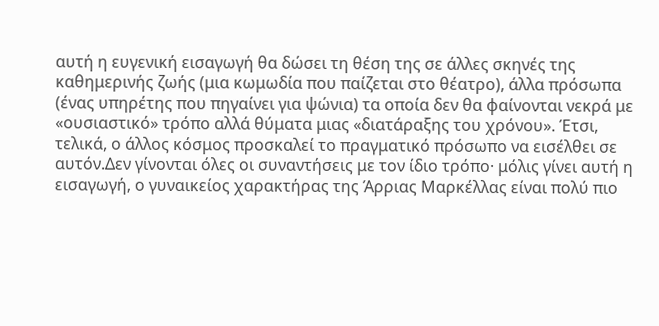αυτή η ευγενική εισαγωγή θα δώσει τη θέση της σε άλλες σκηνές της καθημερινής ζωής (μια κωμωδία που παίζεται στο θέατρο), άλλα πρόσωπα (ένας υπηρέτης που πηγαίνει για ψώνια) τα οποία δεν θα φαίνονται νεκρά με «ουσιαστικό» τρόπο αλλά θύματα μιας «διατάραξης του χρόνου». Έτσι, τελικά, ο άλλος κόσμος προσκαλεί το πραγματικό πρόσωπο να εισέλθει σε αυτόν.Δεν γίνονται όλες οι συναντήσεις με τον ίδιο τρόπο· μόλις γίνει αυτή η εισαγωγή, ο γυναικείος χαρακτήρας της Άρριας Μαρκέλλας είναι πολύ πιο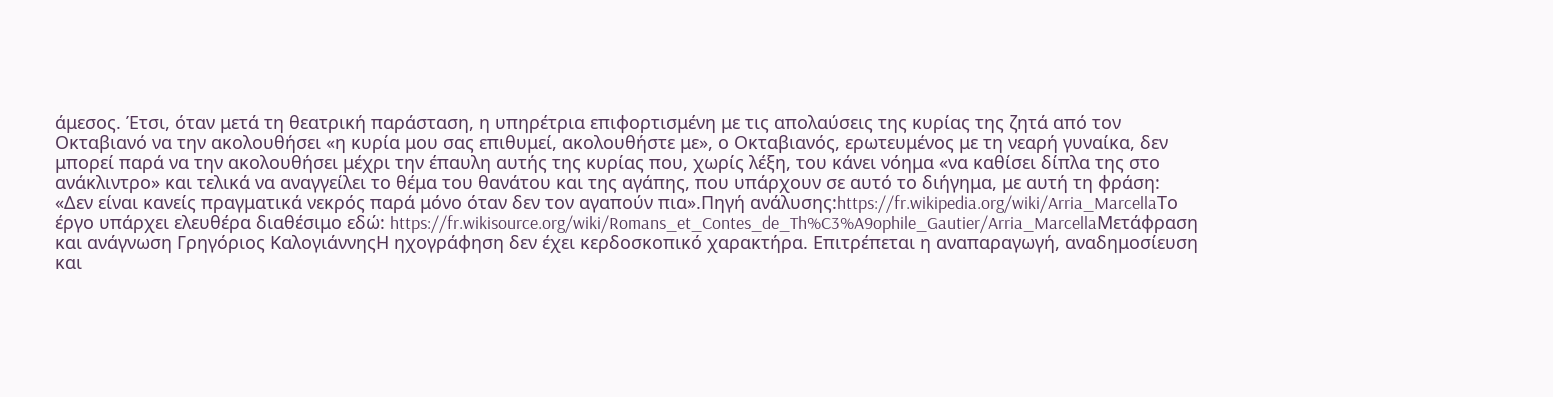άμεσος. Έτσι, όταν μετά τη θεατρική παράσταση, η υπηρέτρια επιφορτισμένη με τις απολαύσεις της κυρίας της ζητά από τον Οκταβιανό να την ακολουθήσει «η κυρία μου σας επιθυμεί, ακολουθήστε με», ο Οκταβιανός, ερωτευμένος με τη νεαρή γυναίκα, δεν μπορεί παρά να την ακολουθήσει μέχρι την έπαυλη αυτής της κυρίας που, χωρίς λέξη, του κάνει νόημα «να καθίσει δίπλα της στο ανάκλιντρο» και τελικά να αναγγείλει το θέμα του θανάτου και της αγάπης, που υπάρχουν σε αυτό το διήγημα, με αυτή τη φράση: «Δεν είναι κανείς πραγματικά νεκρός παρά μόνο όταν δεν τον αγαπούν πια».Πηγή ανάλυσης:https://fr.wikipedia.org/wiki/Arria_MarcellaΤο έργο υπάρχει ελευθέρα διαθέσιμο εδώ: https://fr.wikisource.org/wiki/Romans_et_Contes_de_Th%C3%A9ophile_Gautier/Arria_MarcellaΜετάφραση και ανάγνωση Γρηγόριος ΚαλογιάννηςΗ ηχογράφηση δεν έχει κερδοσκοπικό χαρακτήρα. Επιτρέπεται η αναπαραγωγή, αναδημοσίευση και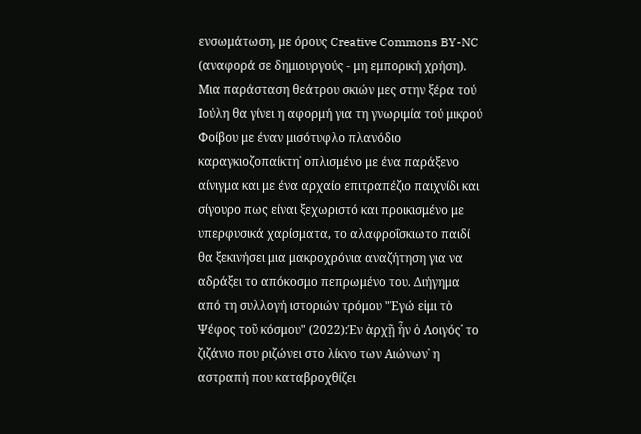ενσωμάτωση, με όρους Creative Commons BY-NC (αναφορά σε δημιουργούς - μη εμπορική χρήση).
Μια παράσταση θεάτρου σκιών μες στην ξέρα τού Ιούλη θα γίνει η αφορμή για τη γνωριμία τού μικρού Φοίβου με έναν μισότυφλο πλανόδιο καραγκιοζοπαίκτη˙ οπλισμένο με ένα παράξενο αίνιγμα και με ένα αρχαίο επιτραπέζιο παιχνίδι και σίγουρο πως είναι ξεχωριστό και προικισμένο με υπερφυσικά χαρίσματα, το αλαφροΐσκιωτο παιδί θα ξεκινήσει μια μακροχρόνια αναζήτηση για να αδράξει το απόκοσμο πεπρωμένο του. Διήγημα από τη συλλογή ιστοριών τρόμου "Ἐγώ εἰμι τὸ Ψέφος τοῦ κόσμου" (2022):Ἐν ἀρχῇ ἦν ὁ Λοιγός˙ το ζιζάνιο που ριζώνει στο λίκνο των Αιώνων˙ η αστραπή που καταβροχθίζει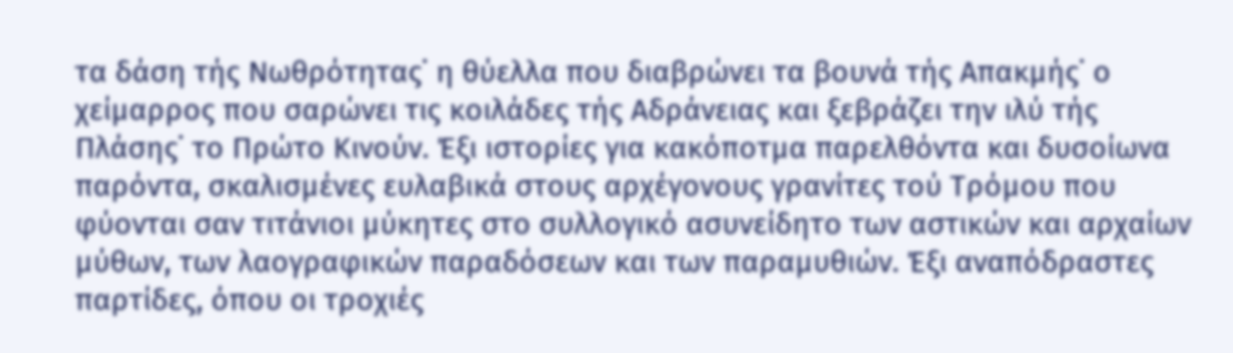τα δάση τής Νωθρότητας˙ η θύελλα που διαβρώνει τα βουνά τής Απακμής˙ ο χείμαρρος που σαρώνει τις κοιλάδες τής Αδράνειας και ξεβράζει την ιλύ τής Πλάσης˙ το Πρώτο Κινούν. Έξι ιστορίες για κακόποτμα παρελθόντα και δυσοίωνα παρόντα, σκαλισμένες ευλαβικά στους αρχέγονους γρανίτες τού Τρόμου που φύονται σαν τιτάνιοι μύκητες στο συλλογικό ασυνείδητο των αστικών και αρχαίων μύθων, των λαογραφικών παραδόσεων και των παραμυθιών. Έξι αναπόδραστες παρτίδες, όπου οι τροχιές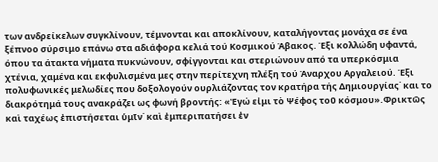των ανδρείκελων συγκλίνουν, τέμνονται και αποκλίνουν, καταλήγοντας μονάχα σε ένα ξέπνοο σύρσιμο επάνω στα αδιάφορα κελιά τού Κοσμικού Άβακος. Έξι κολλώδη υφαντά, όπου τα άτακτα νήματα πυκνώνουν, σφίγγονται και στεριώνουν από τα υπερκόσμια χτένια, χαμένα και εκφυλισμένα μες στην περίτεχνη πλέξη τού Άναρχου Αργαλειού. Έξι πολυφωνικές μελωδίες που δοξολογούν ουρλιάζοντας τον κρατήρα τής Δημιουργίας˙ και το διακρότημά τους ανακράζει ως φωνή βροντής: «Ἐγώ εἰμι τὸ Ψέφος τοῦ κόσμου».Φρικτῶς καὶ ταχέως ἐπιστήσεται ὑμῖν˙ καὶ ἐμπεριπατήσει ἐν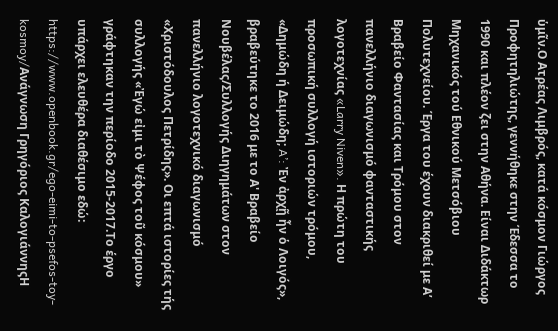ὑμῖν.Ο Ατρέας Λιμβρός, κατά κόσμον Γιώργος Προφητηλιώτης, γεννήθηκε στην Έδεσσα το 1990 και πλέον ζει στην Αθήνα. Είναι Διδάκτωρ Μηχανικός τού Εθνικού Μετσόβιου Πολυτεχνείου. Έργα του έχουν διακριθεί με Α’ Βραβείο Φαντασίας και Τρόμου στον πανελλήνιο διαγωνισμό φανταστικής λογοτεχνίας «Larry Niven». Η πρώτη του προσωπική συλλογή ιστοριών τρόμου, «Δημώδη ή Δειμώδη; A’: Ἐν ἀρχῇ ἦν ὁ Λοιγός», βραβεύτηκε το 2016 με το Α' Βραβείο Νουβέλας/Συλλογής Διηγημάτων στον πανελλήνιο λογοτεχνικό διαγωνισμό «Χριστόδουλος Πετρίδης». Οι επτά ιστορίες τής συλλογής «Ἐγώ εἰμι τὸ Ψέφος τοῦ κόσμου» γράφτηκαν την περίοδο 2015-2017.Το έργο υπάρχει ελευθέρα διαθέσιμο εδώ: https://www.openbook.gr/ego-eimi-to-psefos-toy-kosmoy/Ανάγνωση Γρηγόριος ΚαλογιάννηςΗ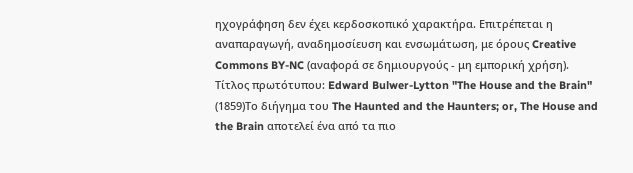ηχογράφηση δεν έχει κερδοσκοπικό χαρακτήρα. Επιτρέπεται η αναπαραγωγή, αναδημοσίευση και ενσωμάτωση, με όρους Creative Commons BY-NC (αναφορά σε δημιουργούς - μη εμπορική χρήση).
Τίτλος πρωτότυπου: Edward Bulwer-Lytton "The House and the Brain" (1859)Το διήγημα του The Haunted and the Haunters; or, The House and the Brain αποτελεί ένα από τα πιο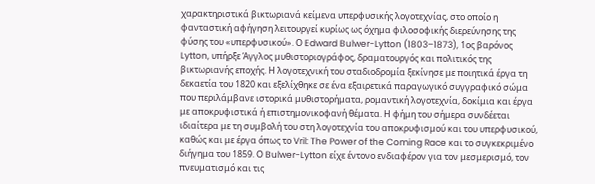χαρακτηριστικά βικτωριανά κείμενα υπερφυσικής λογοτεχνίας, στο οποίο η φανταστική αφήγηση λειτουργεί κυρίως ως όχημα φιλοσοφικής διερεύνησης της φύσης του «υπερφυσικού». Ο Edward Bulwer-Lytton (1803–1873), 1ος βαρόνος Lytton, υπήρξε Άγγλος μυθιστοριογράφος, δραματουργός και πολιτικός της βικτωριανής εποχής. Η λογοτεχνική του σταδιοδρομία ξεκίνησε με ποιητικά έργα τη δεκαετία του 1820 και εξελίχθηκε σε ένα εξαιρετικά παραγωγικό συγγραφικό σώμα που περιλάμβανε ιστορικά μυθιστορήματα, ρομαντική λογοτεχνία, δοκίμια και έργα με αποκρυφιστικά ή επιστημονικοφανή θέματα. Η φήμη του σήμερα συνδέεται ιδιαίτερα με τη συμβολή του στη λογοτεχνία του αποκρυφισμού και του υπερφυσικού, καθώς και με έργα όπως το Vril: The Power of the Coming Race και το συγκεκριμένο διήγημα του 1859. Ο Bulwer-Lytton είχε έντονο ενδιαφέρον για τον μεσμερισμό, τον πνευματισμό και τις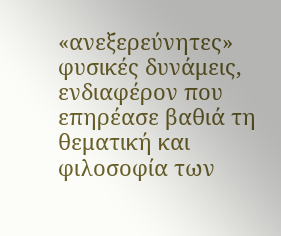«ανεξερεύνητες» φυσικές δυνάμεις, ενδιαφέρον που επηρέασε βαθιά τη θεματική και φιλοσοφία των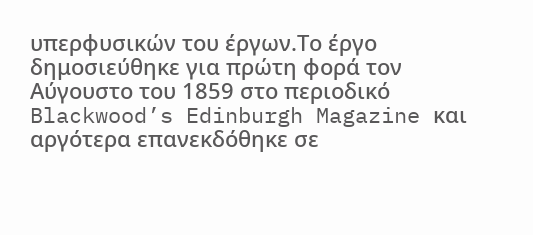υπερφυσικών του έργων.Το έργο δημοσιεύθηκε για πρώτη φορά τον Αύγουστο του 1859 στο περιοδικό Blackwood’s Edinburgh Magazine και αργότερα επανεκδόθηκε σε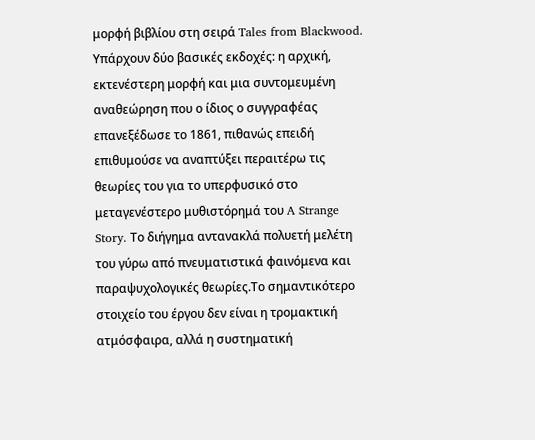μορφή βιβλίου στη σειρά Tales from Blackwood. Υπάρχουν δύο βασικές εκδοχές: η αρχική, εκτενέστερη μορφή και μια συντομευμένη αναθεώρηση που ο ίδιος ο συγγραφέας επανεξέδωσε το 1861, πιθανώς επειδή επιθυμούσε να αναπτύξει περαιτέρω τις θεωρίες του για το υπερφυσικό στο μεταγενέστερο μυθιστόρημά του A Strange Story. Το διήγημα αντανακλά πολυετή μελέτη του γύρω από πνευματιστικά φαινόμενα και παραψυχολογικές θεωρίες.Το σημαντικότερο στοιχείο του έργου δεν είναι η τρομακτική ατμόσφαιρα, αλλά η συστηματική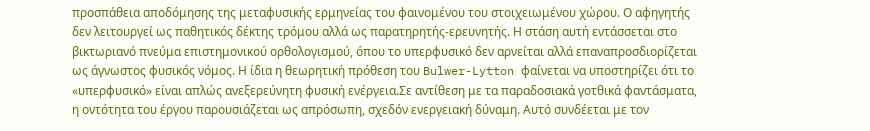προσπάθεια αποδόμησης της μεταφυσικής ερμηνείας του φαινομένου του στοιχειωμένου χώρου. Ο αφηγητής δεν λειτουργεί ως παθητικός δέκτης τρόμου αλλά ως παρατηρητής-ερευνητής. Η στάση αυτή εντάσσεται στο βικτωριανό πνεύμα επιστημονικού ορθολογισμού, όπου το υπερφυσικό δεν αρνείται αλλά επαναπροσδιορίζεται ως άγνωστος φυσικός νόμος. Η ίδια η θεωρητική πρόθεση του Bulwer-Lytton φαίνεται να υποστηρίζει ότι το «υπερφυσικό» είναι απλώς ανεξερεύνητη φυσική ενέργεια.Σε αντίθεση με τα παραδοσιακά γοτθικά φαντάσματα, η οντότητα του έργου παρουσιάζεται ως απρόσωπη, σχεδόν ενεργειακή δύναμη. Αυτό συνδέεται με τον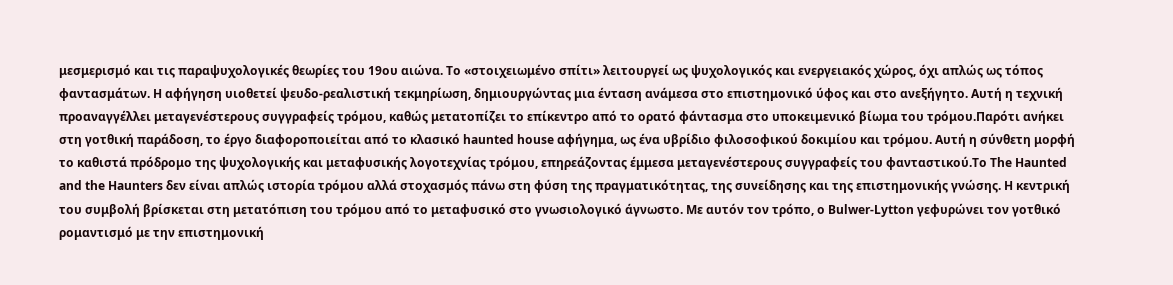μεσμερισμό και τις παραψυχολογικές θεωρίες του 19ου αιώνα. Το «στοιχειωμένο σπίτι» λειτουργεί ως ψυχολογικός και ενεργειακός χώρος, όχι απλώς ως τόπος φαντασμάτων. Η αφήγηση υιοθετεί ψευδο-ρεαλιστική τεκμηρίωση, δημιουργώντας μια ένταση ανάμεσα στο επιστημονικό ύφος και στο ανεξήγητο. Αυτή η τεχνική προαναγγέλλει μεταγενέστερους συγγραφείς τρόμου, καθώς μετατοπίζει το επίκεντρο από το ορατό φάντασμα στο υποκειμενικό βίωμα του τρόμου.Παρότι ανήκει στη γοτθική παράδοση, το έργο διαφοροποιείται από το κλασικό haunted house αφήγημα, ως ένα υβρίδιο φιλοσοφικού δοκιμίου και τρόμου. Αυτή η σύνθετη μορφή το καθιστά πρόδρομο της ψυχολογικής και μεταφυσικής λογοτεχνίας τρόμου, επηρεάζοντας έμμεσα μεταγενέστερους συγγραφείς του φανταστικού.Το The Haunted and the Haunters δεν είναι απλώς ιστορία τρόμου αλλά στοχασμός πάνω στη φύση της πραγματικότητας, της συνείδησης και της επιστημονικής γνώσης. Η κεντρική του συμβολή βρίσκεται στη μετατόπιση του τρόμου από το μεταφυσικό στο γνωσιολογικό άγνωστο. Με αυτόν τον τρόπο, ο Bulwer-Lytton γεφυρώνει τον γοτθικό ρομαντισμό με την επιστημονική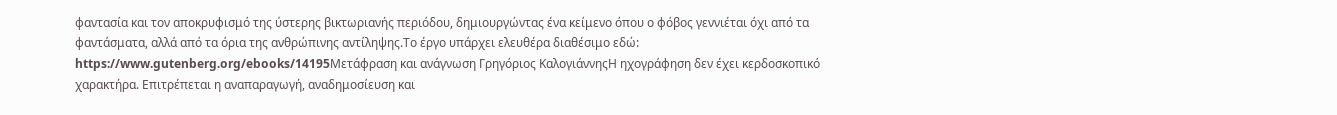φαντασία και τον αποκρυφισμό της ύστερης βικτωριανής περιόδου, δημιουργώντας ένα κείμενο όπου ο φόβος γεννιέται όχι από τα φαντάσματα, αλλά από τα όρια της ανθρώπινης αντίληψης.Το έργο υπάρχει ελευθέρα διαθέσιμο εδώ: https://www.gutenberg.org/ebooks/14195Μετάφραση και ανάγνωση Γρηγόριος ΚαλογιάννηςΗ ηχογράφηση δεν έχει κερδοσκοπικό χαρακτήρα. Επιτρέπεται η αναπαραγωγή, αναδημοσίευση και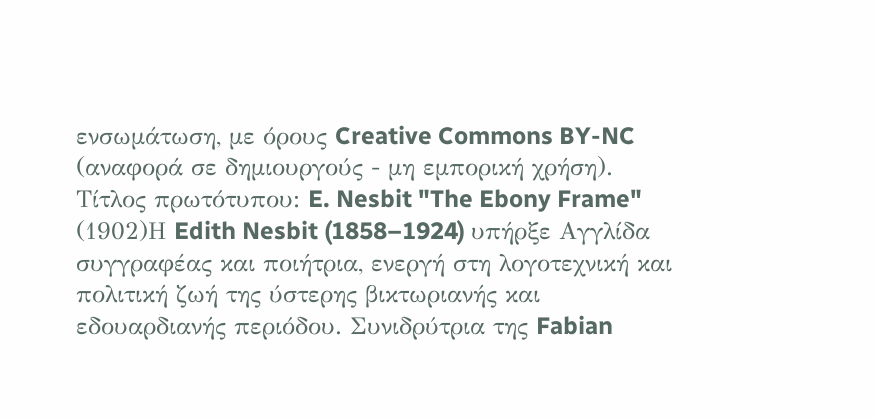ενσωμάτωση, με όρους Creative Commons BY-NC (αναφορά σε δημιουργούς - μη εμπορική χρήση).
Τίτλος πρωτότυπου: E. Nesbit "The Ebony Frame" (1902)Η Edith Nesbit (1858–1924) υπήρξε Αγγλίδα συγγραφέας και ποιήτρια, ενεργή στη λογοτεχνική και πολιτική ζωή της ύστερης βικτωριανής και εδουαρδιανής περιόδου. Συνιδρύτρια της Fabian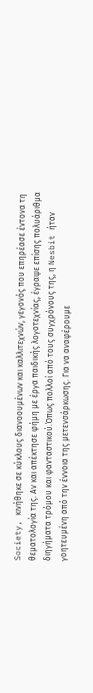Society, κινήθηκε σε κύκλους διανοουμένων και καλλιτεχνών, γεγονός που επηρέασε έντονα τη θεματολογία της. Αν και απέκτησε φήμη με έργα παιδικής λογοτεχνίας, έγραψε επίσης πολυάριθμα διηγήματα τρόμου και φανταστικού.Όπως πολλοί από τους συγχρόνους της, η Nesbit ήταν γοητευμένη από την έννοια της μετενσάρκωσης. Για να αναφέρουμε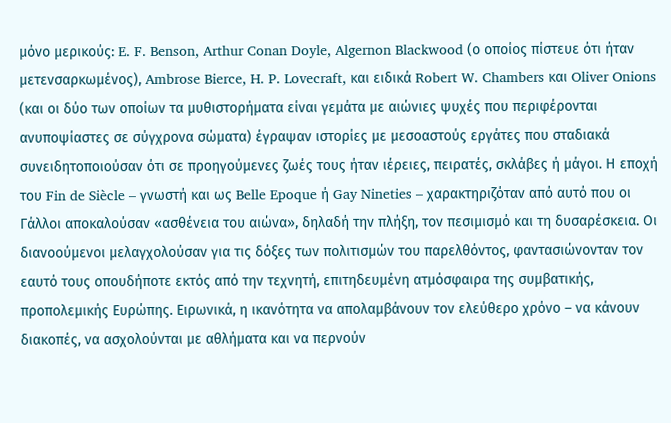μόνο μερικούς: E. F. Benson, Arthur Conan Doyle, Algernon Blackwood (ο οποίος πίστευε ότι ήταν μετενσαρκωμένος), Ambrose Bierce, H. P. Lovecraft, και ειδικά Robert W. Chambers και Oliver Onions (και οι δύο των οποίων τα μυθιστορήματα είναι γεμάτα με αιώνιες ψυχές που περιφέρονται ανυποψίαστες σε σύγχρονα σώματα) έγραψαν ιστορίες με μεσοαστούς εργάτες που σταδιακά συνειδητοποιούσαν ότι σε προηγούμενες ζωές τους ήταν ιέρειες, πειρατές, σκλάβες ή μάγοι. Η εποχή του Fin de Siècle – γνωστή και ως Belle Epoque ή Gay Nineties – χαρακτηριζόταν από αυτό που οι Γάλλοι αποκαλούσαν «ασθένεια του αιώνα», δηλαδή την πλήξη, τον πεσιμισμό και τη δυσαρέσκεια. Οι διανοούμενοι μελαγχολούσαν για τις δόξες των πολιτισμών του παρελθόντος, φαντασιώνονταν τον εαυτό τους οπουδήποτε εκτός από την τεχνητή, επιτηδευμένη ατμόσφαιρα της συμβατικής, προπολεμικής Ευρώπης. Ειρωνικά, η ικανότητα να απολαμβάνουν τον ελεύθερο χρόνο – να κάνουν διακοπές, να ασχολούνται με αθλήματα και να περνούν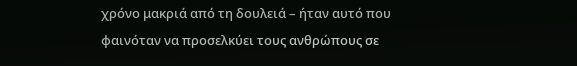χρόνο μακριά από τη δουλειά – ήταν αυτό που φαινόταν να προσελκύει τους ανθρώπους σε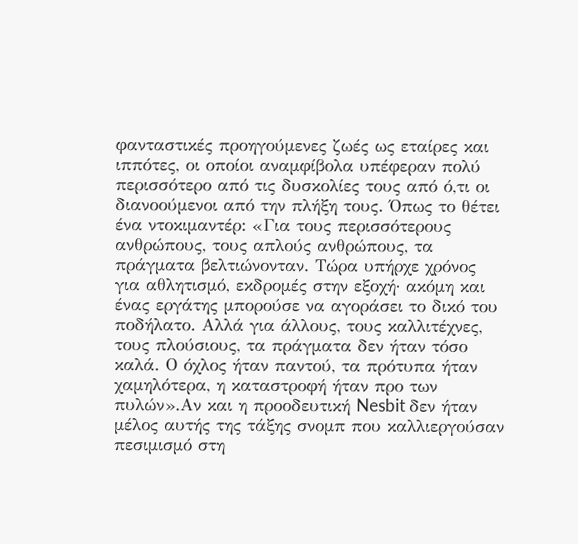φανταστικές προηγούμενες ζωές ως εταίρες και ιππότες, οι οποίοι αναμφίβολα υπέφεραν πολύ περισσότερο από τις δυσκολίες τους από ό,τι οι διανοούμενοι από την πλήξη τους. Όπως το θέτει ένα ντοκιμαντέρ: «Για τους περισσότερους ανθρώπους, τους απλούς ανθρώπους, τα πράγματα βελτιώνονταν. Τώρα υπήρχε χρόνος για αθλητισμό, εκδρομές στην εξοχή· ακόμη και ένας εργάτης μπορούσε να αγοράσει το δικό του ποδήλατο. Αλλά για άλλους, τους καλλιτέχνες, τους πλούσιους, τα πράγματα δεν ήταν τόσο καλά. Ο όχλος ήταν παντού, τα πρότυπα ήταν χαμηλότερα, η καταστροφή ήταν προ των πυλών».Αν και η προοδευτική Nesbit δεν ήταν μέλος αυτής της τάξης σνομπ που καλλιεργούσαν πεσιμισμό στη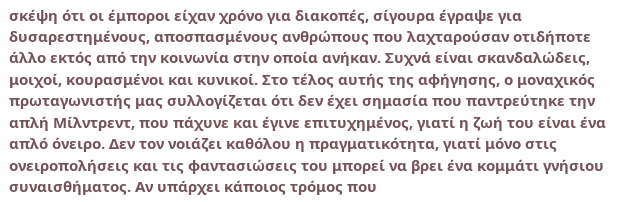σκέψη ότι οι έμποροι είχαν χρόνο για διακοπές, σίγουρα έγραψε για δυσαρεστημένους, αποσπασμένους ανθρώπους που λαχταρούσαν οτιδήποτε άλλο εκτός από την κοινωνία στην οποία ανήκαν. Συχνά είναι σκανδαλώδεις, μοιχοί, κουρασμένοι και κυνικοί. Στο τέλος αυτής της αφήγησης, ο μοναχικός πρωταγωνιστής μας συλλογίζεται ότι δεν έχει σημασία που παντρεύτηκε την απλή Μίλντρεντ, που πάχυνε και έγινε επιτυχημένος, γιατί η ζωή του είναι ένα απλό όνειρο. Δεν τον νοιάζει καθόλου η πραγματικότητα, γιατί μόνο στις ονειροπολήσεις και τις φαντασιώσεις του μπορεί να βρει ένα κομμάτι γνήσιου συναισθήματος. Αν υπάρχει κάποιος τρόμος που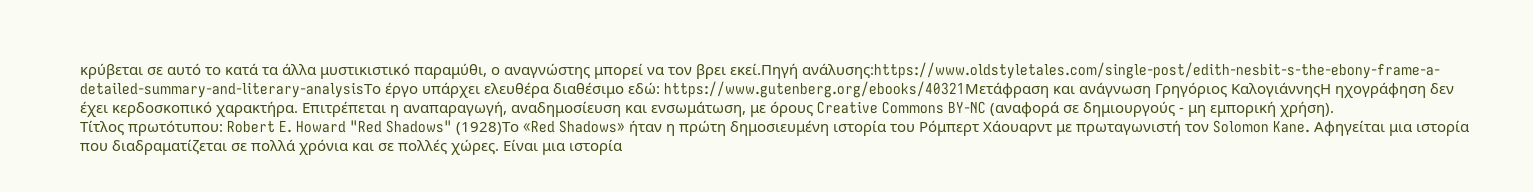κρύβεται σε αυτό το κατά τα άλλα μυστικιστικό παραμύθι, ο αναγνώστης μπορεί να τον βρει εκεί.Πηγή ανάλυσης:https://www.oldstyletales.com/single-post/edith-nesbit-s-the-ebony-frame-a-detailed-summary-and-literary-analysisΤο έργο υπάρχει ελευθέρα διαθέσιμο εδώ: https://www.gutenberg.org/ebooks/40321Μετάφραση και ανάγνωση Γρηγόριος ΚαλογιάννηςΗ ηχογράφηση δεν έχει κερδοσκοπικό χαρακτήρα. Επιτρέπεται η αναπαραγωγή, αναδημοσίευση και ενσωμάτωση, με όρους Creative Commons BY-NC (αναφορά σε δημιουργούς - μη εμπορική χρήση).
Τίτλος πρωτότυπου: Robert E. Howard "Red Shadows" (1928)Το «Red Shadows» ήταν η πρώτη δημοσιευμένη ιστορία του Ρόμπερτ Χάουαρντ με πρωταγωνιστή τον Solomon Kane. Αφηγείται μια ιστορία που διαδραματίζεται σε πολλά χρόνια και σε πολλές χώρες. Είναι μια ιστορία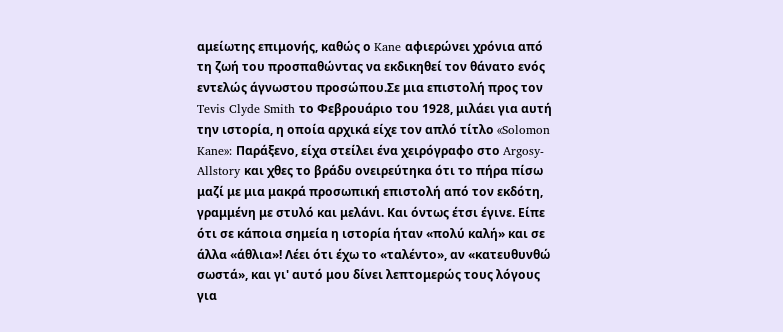αμείωτης επιμονής, καθώς ο Kane αφιερώνει χρόνια από τη ζωή του προσπαθώντας να εκδικηθεί τον θάνατο ενός εντελώς άγνωστου προσώπου.Σε μια επιστολή προς τον Tevis Clyde Smith το Φεβρουάριο του 1928, μιλάει για αυτή την ιστορία, η οποία αρχικά είχε τον απλό τίτλο «Solomon Kane»: Παράξενο, είχα στείλει ένα χειρόγραφο στο Argosy-Allstory και χθες το βράδυ ονειρεύτηκα ότι το πήρα πίσω μαζί με μια μακρά προσωπική επιστολή από τον εκδότη, γραμμένη με στυλό και μελάνι. Και όντως έτσι έγινε. Είπε ότι σε κάποια σημεία η ιστορία ήταν «πολύ καλή» και σε άλλα «άθλια»! Λέει ότι έχω το «ταλέντο», αν «κατευθυνθώ σωστά», και γι' αυτό μου δίνει λεπτομερώς τους λόγους για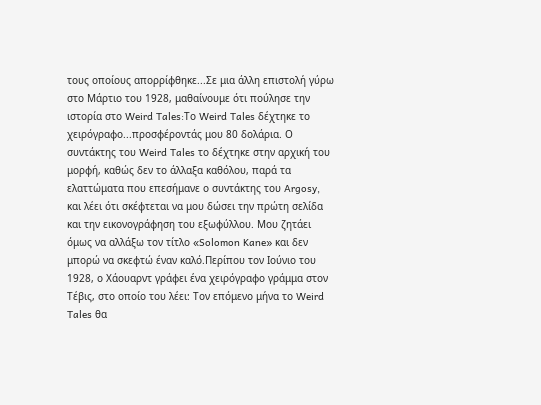τους οποίους απορρίφθηκε...Σε μια άλλη επιστολή γύρω στο Μάρτιο του 1928, μαθαίνουμε ότι πούλησε την ιστορία στο Weird Tales:Το Weird Tales δέχτηκε το χειρόγραφο...προσφέροντάς μου 80 δολάρια. Ο συντάκτης του Weird Tales το δέχτηκε στην αρχική του μορφή, καθώς δεν το άλλαξα καθόλου, παρά τα ελαττώματα που επεσήμανε ο συντάκτης του Argosy, και λέει ότι σκέφτεται να μου δώσει την πρώτη σελίδα και την εικονογράφηση του εξωφύλλου. Μου ζητάει όμως να αλλάξω τον τίτλο «Solomon Kane» και δεν μπορώ να σκεφτώ έναν καλό.Περίπου τον Ιούνιο του 1928, ο Χάουαρντ γράφει ένα χειρόγραφο γράμμα στον Τέβις, στο οποίο του λέει: Τον επόμενο μήνα το Weird Tales θα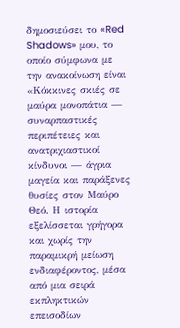δημοσιεύσει το «Red Shadows» μου, το οποίο σύμφωνα με την ανακοίνωση είναι «Κόκκινες σκιές σε μαύρα μονοπάτια — συναρπαστικές περιπέτειες και ανατριχιαστικοί κίνδυνοι — άγρια μαγεία και παράξενες θυσίες στον Μαύρο Θεό. Η ιστορία εξελίσσεται γρήγορα και χωρίς την παραμικρή μείωση ενδιαφέροντος, μέσα από μια σειρά εκπληκτικών επεισοδίων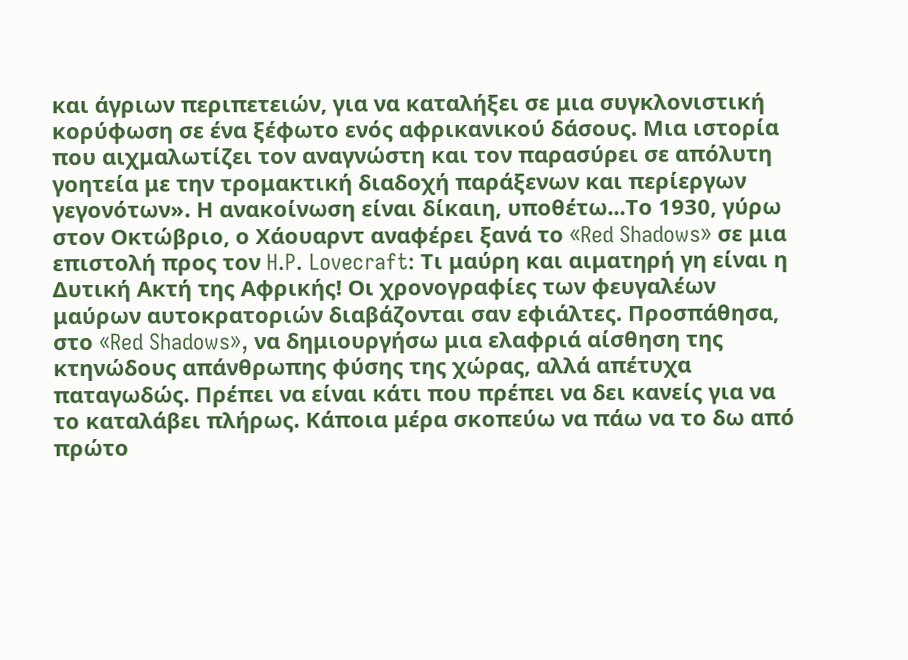και άγριων περιπετειών, για να καταλήξει σε μια συγκλονιστική κορύφωση σε ένα ξέφωτο ενός αφρικανικού δάσους. Μια ιστορία που αιχμαλωτίζει τον αναγνώστη και τον παρασύρει σε απόλυτη γοητεία με την τρομακτική διαδοχή παράξενων και περίεργων γεγονότων». Η ανακοίνωση είναι δίκαιη, υποθέτω...Το 1930, γύρω στον Οκτώβριο, ο Χάουαρντ αναφέρει ξανά το «Red Shadows» σε μια επιστολή προς τον H.P. Lovecraft: Τι μαύρη και αιματηρή γη είναι η Δυτική Ακτή της Αφρικής! Οι χρονογραφίες των φευγαλέων μαύρων αυτοκρατοριών διαβάζονται σαν εφιάλτες. Προσπάθησα, στο «Red Shadows», να δημιουργήσω μια ελαφριά αίσθηση της κτηνώδους απάνθρωπης φύσης της χώρας, αλλά απέτυχα παταγωδώς. Πρέπει να είναι κάτι που πρέπει να δει κανείς για να το καταλάβει πλήρως. Κάποια μέρα σκοπεύω να πάω να το δω από πρώτο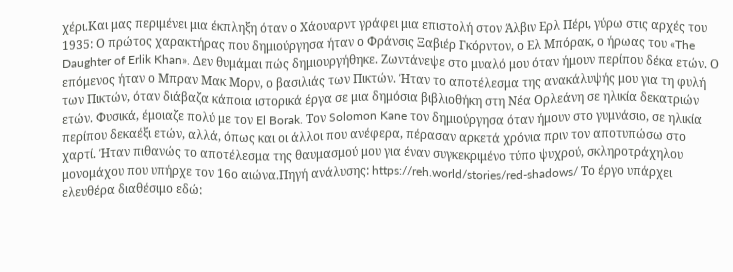χέρι.Και μας περιμένει μια έκπληξη όταν ο Χάουαρντ γράφει μια επιστολή στον Άλβιν Ερλ Πέρι, γύρω στις αρχές του 1935: Ο πρώτος χαρακτήρας που δημιούργησα ήταν ο Φράνσις Ξαβιέρ Γκόρντον, ο Ελ Μπόρακ, ο ήρωας του «The Daughter of Erlik Khan». Δεν θυμάμαι πώς δημιουργήθηκε. Ζωντάνεψε στο μυαλό μου όταν ήμουν περίπου δέκα ετών. Ο επόμενος ήταν ο Μπραν Μακ Μορν, ο βασιλιάς των Πικτών. Ήταν το αποτέλεσμα της ανακάλυψής μου για τη φυλή των Πικτών, όταν διάβαζα κάποια ιστορικά έργα σε μια δημόσια βιβλιοθήκη στη Νέα Ορλεάνη σε ηλικία δεκατριών ετών. Φυσικά, έμοιαζε πολύ με τον El Borak. Τον Solomon Kane τον δημιούργησα όταν ήμουν στο γυμνάσιο, σε ηλικία περίπου δεκαέξι ετών, αλλά, όπως και οι άλλοι που ανέφερα, πέρασαν αρκετά χρόνια πριν τον αποτυπώσω στο χαρτί. Ήταν πιθανώς το αποτέλεσμα της θαυμασμού μου για έναν συγκεκριμένο τύπο ψυχρού, σκληροτράχηλου μονομάχου που υπήρχε τον 16ο αιώνα.Πηγή ανάλυσης: https://reh.world/stories/red-shadows/ Το έργο υπάρχει ελευθέρα διαθέσιμο εδώ: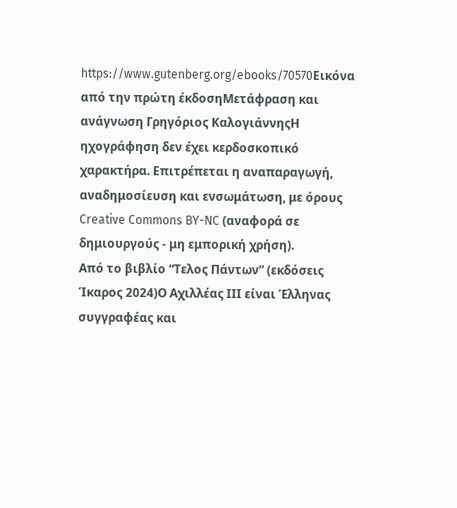https://www.gutenberg.org/ebooks/70570Εικόνα από την πρώτη έκδοσηΜετάφραση και ανάγνωση Γρηγόριος ΚαλογιάννηςΗ ηχογράφηση δεν έχει κερδοσκοπικό χαρακτήρα. Επιτρέπεται η αναπαραγωγή, αναδημοσίευση και ενσωμάτωση, με όρους Creative Commons BY-NC (αναφορά σε δημιουργούς - μη εμπορική χρήση).
Από το βιβλίο “Τελος Πάντων” (εκδόσεις Ίκαρος 2024)Ο Αχιλλέας ΙΙΙ είναι Έλληνας συγγραφέας και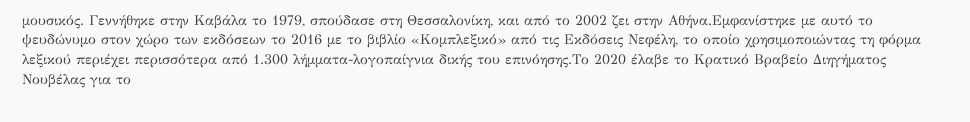μουσικός. Γεννήθηκε στην Καβάλα το 1979, σπούδασε στη Θεσσαλονίκη, και από το 2002 ζει στην Αθήνα.Εμφανίστηκε με αυτό το ψευδώνυμο στον χώρο των εκδόσεων το 2016 με το βιβλίο «Κομπλεξικό» από τις Εκδόσεις Νεφέλη, το οποίο χρησιμοποιώντας τη φόρμα λεξικού περιέχει περισσότερα από 1.300 λήμματα-λογοπαίγνια δικής του επινόησης.Το 2020 έλαβε το Κρατικό Βραβείο Διηγήματος Νουβέλας για το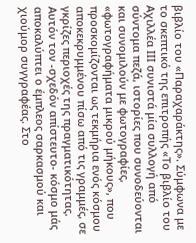βιβλίο του «Παραχαράκτης». Σύμφωνα με το σκεπτικό της επιτροπής «Το βιβλίο του Αχιλλέα ΙΙΙ συνιστά μία συλλογή από σύντομα πεζά, ιστορίες που συνοδεύονται και συνομιλούν με φωτογραφίες, «φωτογραφήματα μικρού μήκους», που προσκομίζονται ως τεκμήρια ενός κόσμου αποκεκρυμμένου πίσω από τις γραμμές, σε γκρίζες περιοχές της πραγματικότητας. Αυτόν τον -σχεδόν απίστευτο- κόσμο μάς αποκαλύπτει ο έμπλεος σαρκασμού και χιούμορ συγγραφέας. Στο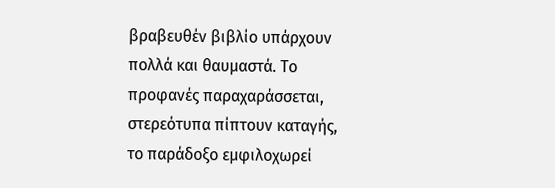βραβευθέν βιβλίο υπάρχουν πολλά και θαυμαστά. Το προφανές παραχαράσσεται, στερεότυπα πίπτουν καταγής, το παράδοξο εμφιλοχωρεί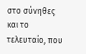στο σύνηθες και το τελευταίο, που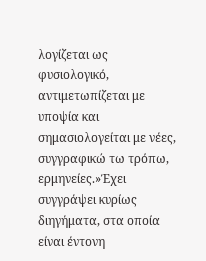λογίζεται ως φυσιολογικό, αντιμετωπίζεται με υποψία και σημασιολογείται με νέες, συγγραφικώ τω τρόπω, ερμηνείες.»Έχει συγγράψει κυρίως διηγήματα, στα οποία είναι έντονη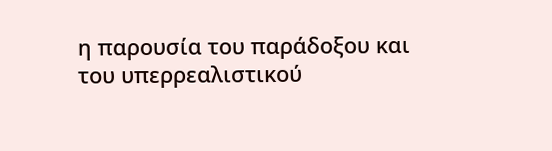η παρουσία του παράδοξου και του υπερρεαλιστικού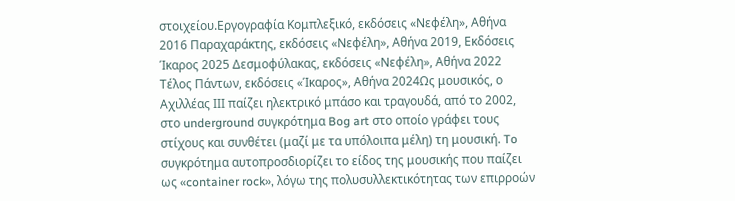στοιχείου.Εργογραφία Κομπλεξικό, εκδόσεις «Νεφέλη», Αθήνα 2016 Παραχαράκτης, εκδόσεις «Νεφέλη», Αθήνα 2019, Εκδόσεις Ίκαρος 2025 Δεσμοφύλακας, εκδόσεις «Νεφέλη», Αθήνα 2022 Τέλος Πάντων, εκδόσεις «Ίκαρος», Αθήνα 2024Ως μουσικός, ο Αχιλλέας ΙΙΙ παίζει ηλεκτρικό μπάσο και τραγουδά, από το 2002, στο underground συγκρότημα Bog art στο οποίο γράφει τους στίχους και συνθέτει (μαζί με τα υπόλοιπα μέλη) τη μουσική. To συγκρότημα αυτοπροσδιορίζει το είδος της μουσικής που παίζει ως «container rock», λόγω της πολυσυλλεκτικότητας των επιρροών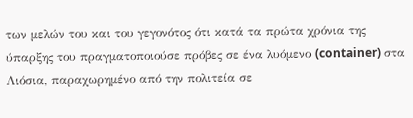των μελών του και του γεγονότος ότι κατά τα πρώτα χρόνια της ύπαρξης του πραγματοποιούσε πρόβες σε ένα λυόμενο (container) στα Λιόσια, παραχωρημένο από την πολιτεία σε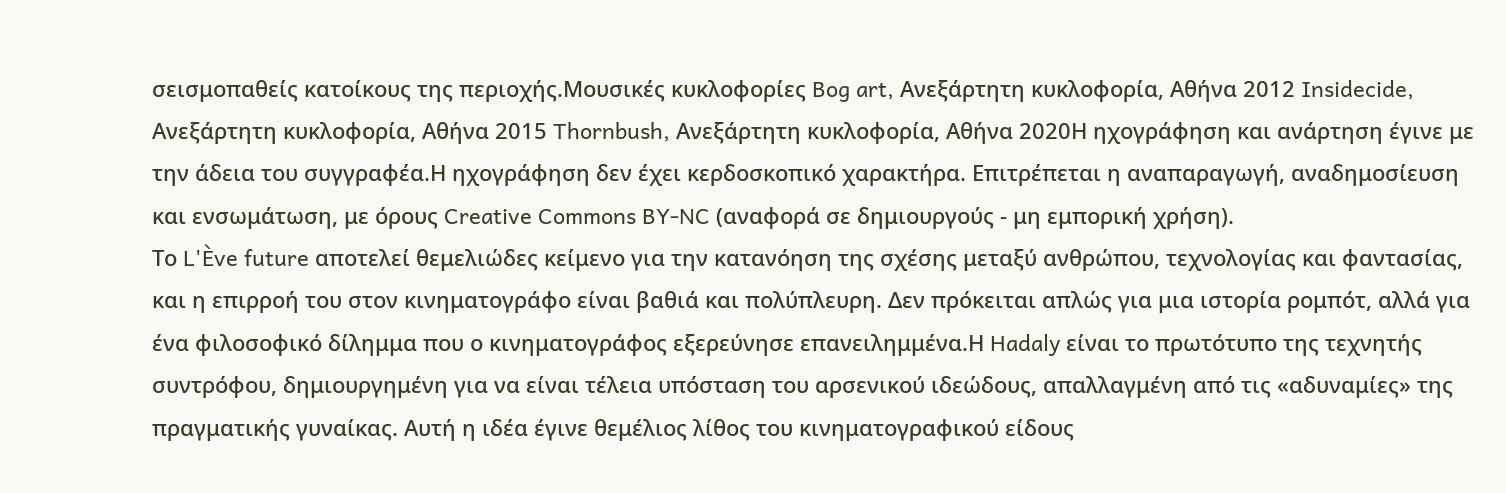σεισμοπαθείς κατοίκους της περιοχής.Μουσικές κυκλοφορίες Bog art, Ανεξάρτητη κυκλοφορία, Αθήνα 2012 Insidecide, Ανεξάρτητη κυκλοφορία, Αθήνα 2015 Thornbush, Ανεξάρτητη κυκλοφορία, Αθήνα 2020Η ηχογράφηση και ανάρτηση έγινε με την άδεια του συγγραφέα.Η ηχογράφηση δεν έχει κερδοσκοπικό χαρακτήρα. Επιτρέπεται η αναπαραγωγή, αναδημοσίευση και ενσωμάτωση, με όρους Creative Commons BY-NC (αναφορά σε δημιουργούς - μη εμπορική χρήση).
Το L'Ève future αποτελεί θεμελιώδες κείμενο για την κατανόηση της σχέσης μεταξύ ανθρώπου, τεχνολογίας και φαντασίας, και η επιρροή του στον κινηματογράφο είναι βαθιά και πολύπλευρη. Δεν πρόκειται απλώς για μια ιστορία ρομπότ, αλλά για ένα φιλοσοφικό δίλημμα που ο κινηματογράφος εξερεύνησε επανειλημμένα.Η Hadaly είναι το πρωτότυπο της τεχνητής συντρόφου, δημιουργημένη για να είναι τέλεια υπόσταση του αρσενικού ιδεώδους, απαλλαγμένη από τις «αδυναμίες» της πραγματικής γυναίκας. Αυτή η ιδέα έγινε θεμέλιος λίθος του κινηματογραφικού είδους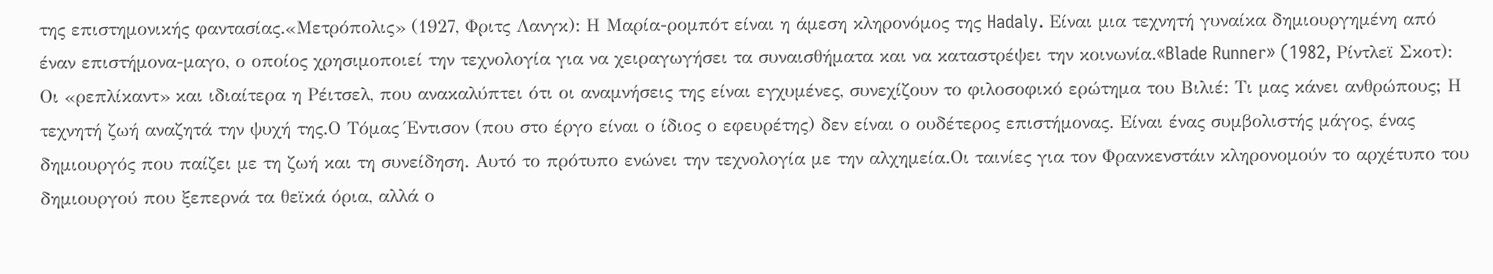της επιστημονικής φαντασίας.«Μετρόπολις» (1927, Φριτς Λανγκ): Η Μαρία-ρομπότ είναι η άμεση κληρονόμος της Hadaly. Είναι μια τεχνητή γυναίκα δημιουργημένη από έναν επιστήμονα-μαγο, ο οποίος χρησιμοποιεί την τεχνολογία για να χειραγωγήσει τα συναισθήματα και να καταστρέψει την κοινωνία.«Blade Runner» (1982, Ρίντλεϊ Σκοτ): Οι «ρεπλίκαντ» και ιδιαίτερα η Ρέιτσελ, που ανακαλύπτει ότι οι αναμνήσεις της είναι εγχυμένες, συνεχίζουν το φιλοσοφικό ερώτημα του Βιλιέ: Τι μας κάνει ανθρώπους; Η τεχνητή ζωή αναζητά την ψυχή της.Ο Τόμας Έντισον (που στο έργο είναι ο ίδιος ο εφευρέτης) δεν είναι ο ουδέτερος επιστήμονας. Είναι ένας συμβολιστής μάγος, ένας δημιουργός που παίζει με τη ζωή και τη συνείδηση. Αυτό το πρότυπο ενώνει την τεχνολογία με την αλχημεία.Οι ταινίες για τον Φρανκενστάιν κληρονομούν το αρχέτυπο του δημιουργού που ξεπερνά τα θεϊκά όρια, αλλά ο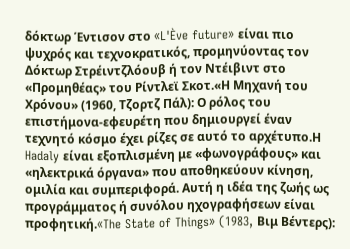δόκτωρ Έντισον στο «L'Ève future» είναι πιο ψυχρός και τεχνοκρατικός, προμηνύοντας τον Δόκτωρ Στρέιντζλόουβ ή τον Ντέιβιντ στο «Προμηθέας» του Ρίντλεϊ Σκοτ.«Η Μηχανή του Χρόνου» (1960, Τζορτζ Πάλ): Ο ρόλος του επιστήμονα-εφευρέτη που δημιουργεί έναν τεχνητό κόσμο έχει ρίζες σε αυτό το αρχέτυπο.Η Hadaly είναι εξοπλισμένη με «φωνογράφους» και «ηλεκτρικά όργανα» που αποθηκεύουν κίνηση, ομιλία και συμπεριφορά. Αυτή η ιδέα της ζωής ως προγράμματος ή συνόλου ηχογραφήσεων είναι προφητική.«The State of Things» (1983, Βιμ Βέντερς):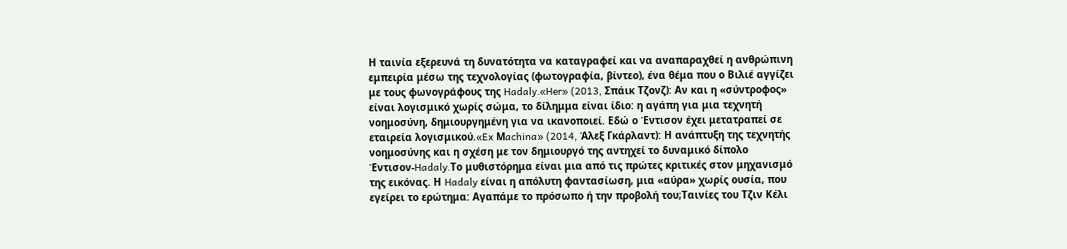Η ταινία εξερευνά τη δυνατότητα να καταγραφεί και να αναπαραχθεί η ανθρώπινη εμπειρία μέσω της τεχνολογίας (φωτογραφία, βίντεο), ένα θέμα που ο Βιλιέ αγγίζει με τους φωνογράφους της Hadaly.«Her» (2013, Σπάικ Τζονζ): Αν και η «σύντροφος» είναι λογισμικό χωρίς σώμα, το δίλημμα είναι ίδιο: η αγάπη για μια τεχνητή νοημοσύνη, δημιουργημένη για να ικανοποιεί. Εδώ ο Έντισον έχει μετατραπεί σε εταιρεία λογισμικού.«Ex Μachina» (2014, Άλεξ Γκάρλαντ): Η ανάπτυξη της τεχνητής νοημοσύνης και η σχέση με τον δημιουργό της αντηχεί το δυναμικό δίπολο Έντισον-Hadaly.Το μυθιστόρημα είναι μια από τις πρώτες κριτικές στον μηχανισμό της εικόνας. Η Hadaly είναι η απόλυτη φαντασίωση, μια «αύρα» χωρίς ουσία, που εγείρει το ερώτημα: Αγαπάμε το πρόσωπο ή την προβολή του;Ταινίες του Τζιν Κέλι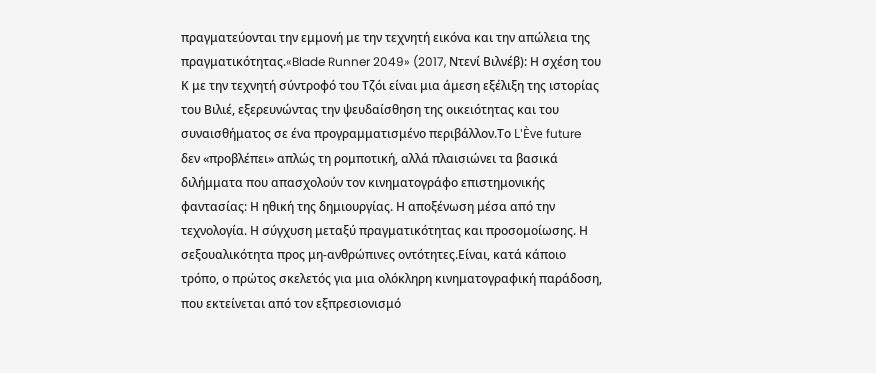πραγματεύονται την εμμονή με την τεχνητή εικόνα και την απώλεια της πραγματικότητας.«Blade Runner 2049» (2017, Ντενί Βιλνέβ): Η σχέση του Κ με την τεχνητή σύντροφό του Τζόι είναι μια άμεση εξέλιξη της ιστορίας του Βιλιέ, εξερευνώντας την ψευδαίσθηση της οικειότητας και του συναισθήματος σε ένα προγραμματισμένο περιβάλλον.Το L'Ève future δεν «προβλέπει» απλώς τη ρομποτική, αλλά πλαισιώνει τα βασικά διλήμματα που απασχολούν τον κινηματογράφο επιστημονικής φαντασίας: Η ηθική της δημιουργίας. Η αποξένωση μέσα από την τεχνολογία. Η σύγχυση μεταξύ πραγματικότητας και προσομοίωσης. Η σεξουαλικότητα προς μη-ανθρώπινες οντότητες.Είναι, κατά κάποιο τρόπο, ο πρώτος σκελετός για μια ολόκληρη κινηματογραφική παράδοση, που εκτείνεται από τον εξπρεσιονισμό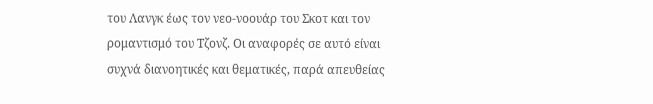του Λανγκ έως τον νεο-νοουάρ του Σκοτ και τον ρομαντισμό του Τζονζ. Οι αναφορές σε αυτό είναι συχνά διανοητικές και θεματικές, παρά απευθείας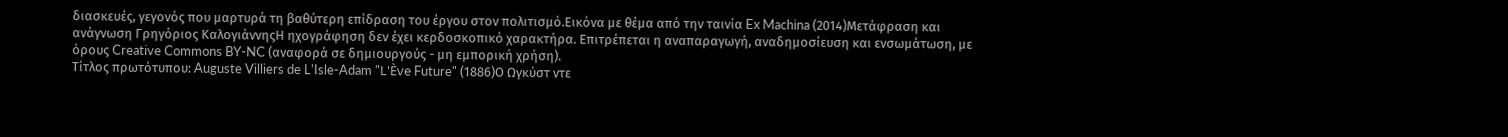διασκευές, γεγονός που μαρτυρά τη βαθύτερη επίδραση του έργου στον πολιτισμό.Εικόνα με θέμα από την ταινία Ex Machina (2014)Μετάφραση και ανάγνωση Γρηγόριος ΚαλογιάννηςΗ ηχογράφηση δεν έχει κερδοσκοπικό χαρακτήρα. Επιτρέπεται η αναπαραγωγή, αναδημοσίευση και ενσωμάτωση, με όρους Creative Commons BY-NC (αναφορά σε δημιουργούς - μη εμπορική χρήση).
Τίτλος πρωτότυπου: Auguste Villiers de L'Isle-Adam "L'Ève Future" (1886)Ο Ωγκύστ ντε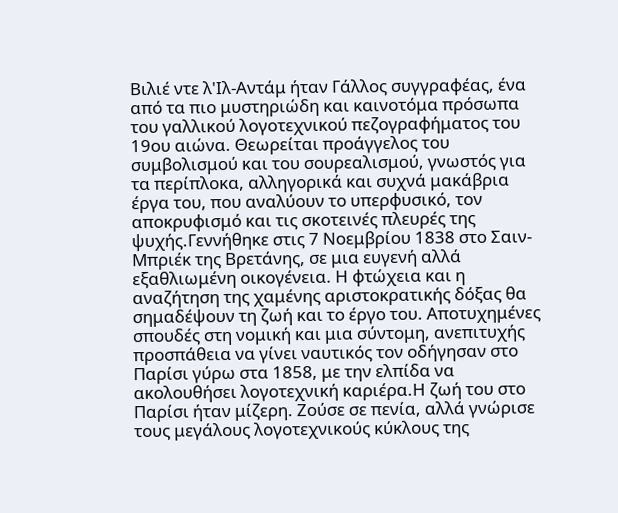Βιλιέ ντε λ'Ιλ-Αντάμ ήταν Γάλλος συγγραφέας, ένα από τα πιο μυστηριώδη και καινοτόμα πρόσωπα του γαλλικού λογοτεχνικού πεζογραφήματος του 19ου αιώνα. Θεωρείται προάγγελος του συμβολισμού και του σουρεαλισμού, γνωστός για τα περίπλοκα, αλληγορικά και συχνά μακάβρια έργα του, που αναλύουν το υπερφυσικό, τον αποκρυφισμό και τις σκοτεινές πλευρές της ψυχής.Γεννήθηκε στις 7 Νοεμβρίου 1838 στο Σαιν-Μπριέκ της Βρετάνης, σε μια ευγενή αλλά εξαθλιωμένη οικογένεια. Η φτώχεια και η αναζήτηση της χαμένης αριστοκρατικής δόξας θα σημαδέψουν τη ζωή και το έργο του. Αποτυχημένες σπουδές στη νομική και μια σύντομη, ανεπιτυχής προσπάθεια να γίνει ναυτικός τον οδήγησαν στο Παρίσι γύρω στα 1858, με την ελπίδα να ακολουθήσει λογοτεχνική καριέρα.Η ζωή του στο Παρίσι ήταν μίζερη. Ζούσε σε πενία, αλλά γνώρισε τους μεγάλους λογοτεχνικούς κύκλους της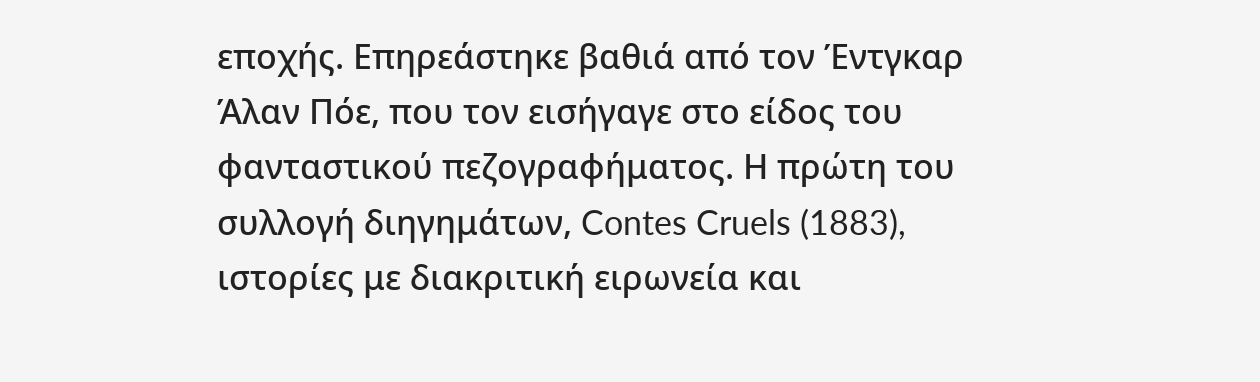εποχής. Επηρεάστηκε βαθιά από τον Έντγκαρ Άλαν Πόε, που τον εισήγαγε στο είδος του φανταστικού πεζογραφήματος. Η πρώτη του συλλογή διηγημάτων, Contes Cruels (1883), ιστορίες με διακριτική ειρωνεία και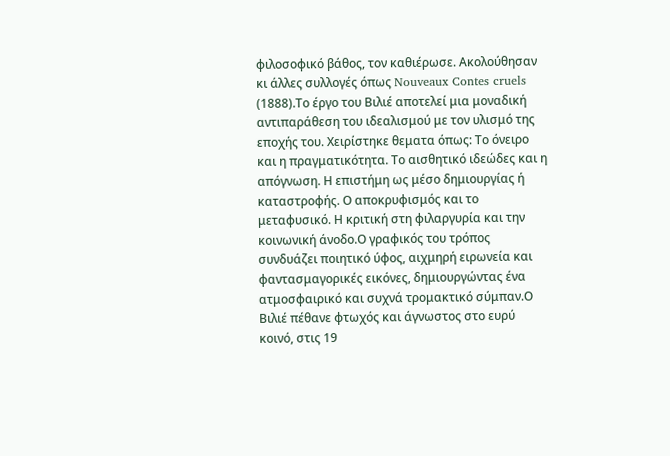φιλοσοφικό βάθος, τον καθιέρωσε. Ακολούθησαν κι άλλες συλλογές όπως Nouveaux Contes cruels (1888).Το έργο του Βιλιέ αποτελεί μια μοναδική αντιπαράθεση του ιδεαλισμού με τον υλισμό της εποχής του. Χειρίστηκε θεματα όπως: Το όνειρο και η πραγματικότητα. Το αισθητικό ιδεώδες και η απόγνωση. Η επιστήμη ως μέσο δημιουργίας ή καταστροφής. Ο αποκρυφισμός και το μεταφυσικό. Η κριτική στη φιλαργυρία και την κοινωνική άνοδο.Ο γραφικός του τρόπος συνδυάζει ποιητικό ύφος, αιχμηρή ειρωνεία και φαντασμαγορικές εικόνες, δημιουργώντας ένα ατμοσφαιρικό και συχνά τρομακτικό σύμπαν.Ο Βιλιέ πέθανε φτωχός και άγνωστος στο ευρύ κοινό, στις 19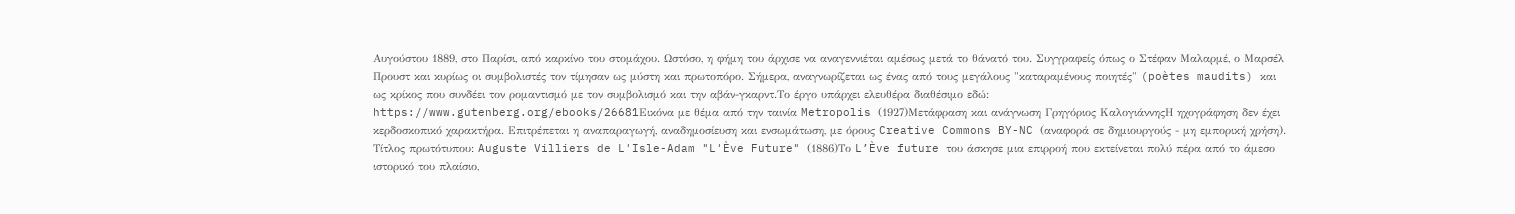Αυγούστου 1889, στο Παρίσι, από καρκίνο του στομάχου. Ωστόσο, η φήμη του άρχισε να αναγεννιέται αμέσως μετά το θάνατό του. Συγγραφείς όπως ο Στέφαν Μαλαρμέ, ο Μαρσέλ Προυστ και κυρίως οι συμβολιστές τον τίμησαν ως μύστη και πρωτοπόρο. Σήμερα, αναγνωρίζεται ως ένας από τους μεγάλους "καταραμένους ποιητές" (poètes maudits) και ως κρίκος που συνδέει τον ρομαντισμό με τον συμβολισμό και την αβάν-γκαρντ.Το έργο υπάρχει ελευθέρα διαθέσιμο εδώ: https://www.gutenberg.org/ebooks/26681Εικόνα με θέμα από την ταινία Metropolis (1927)Μετάφραση και ανάγνωση Γρηγόριος ΚαλογιάννηςΗ ηχογράφηση δεν έχει κερδοσκοπικό χαρακτήρα. Επιτρέπεται η αναπαραγωγή, αναδημοσίευση και ενσωμάτωση, με όρους Creative Commons BY-NC (αναφορά σε δημιουργούς - μη εμπορική χρήση).
Τίτλος πρωτότυπου: Auguste Villiers de L'Isle-Adam "L'Ève Future" (1886)Το L’Ève future του άσκησε μια επιρροή που εκτείνεται πολύ πέρα από το άμεσο ιστορικό του πλαίσιο,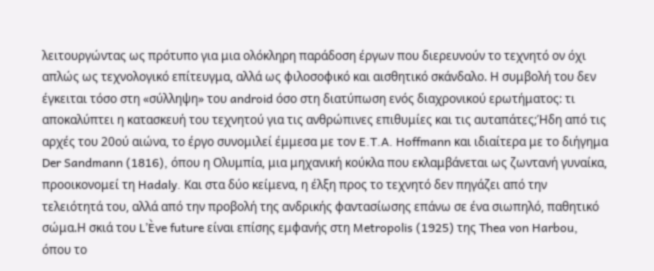λειτουργώντας ως πρότυπο για μια ολόκληρη παράδοση έργων που διερευνούν το τεχνητό ον όχι απλώς ως τεχνολογικό επίτευγμα, αλλά ως φιλοσοφικό και αισθητικό σκάνδαλο. Η συμβολή του δεν έγκειται τόσο στη «σύλληψη» του android όσο στη διατύπωση ενός διαχρονικού ερωτήματος: τι αποκαλύπτει η κατασκευή του τεχνητού για τις ανθρώπινες επιθυμίες και τις αυταπάτες;Ήδη από τις αρχές του 20ού αιώνα, το έργο συνομιλεί έμμεσα με τον E.T.A. Hoffmann και ιδιαίτερα με το διήγημα Der Sandmann (1816), όπου η Ολυμπία, μια μηχανική κούκλα που εκλαμβάνεται ως ζωντανή γυναίκα, προοικονομεί τη Hadaly. Και στα δύο κείμενα, η έλξη προς το τεχνητό δεν πηγάζει από την τελειότητά του, αλλά από την προβολή της ανδρικής φαντασίωσης επάνω σε ένα σιωπηλό, παθητικό σώμα.Η σκιά του L’Ève future είναι επίσης εμφανής στη Metropolis (1925) της Thea von Harbou, όπου το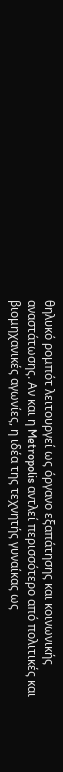θηλυκό ρομπότ λειτουργεί ως όργανο εξαπάτησης και κοινωνικής αναστάτωσης. Αν και η Metropolis αντλεί περισσότερο από πολιτικές και βιομηχανικές αγωνίες, η ιδέα της τεχνητής γυναίκας ως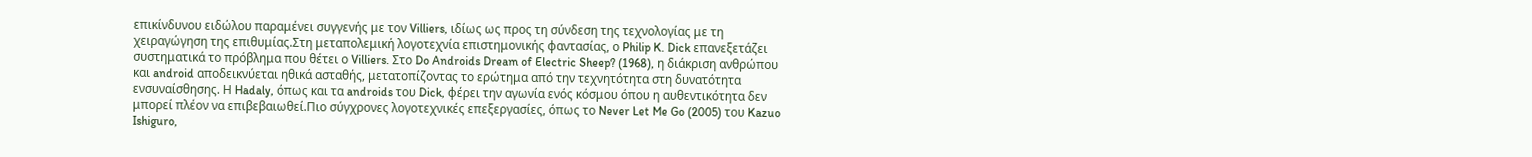επικίνδυνου ειδώλου παραμένει συγγενής με τον Villiers, ιδίως ως προς τη σύνδεση της τεχνολογίας με τη χειραγώγηση της επιθυμίας.Στη μεταπολεμική λογοτεχνία επιστημονικής φαντασίας, ο Philip K. Dick επανεξετάζει συστηματικά το πρόβλημα που θέτει ο Villiers. Στο Do Androids Dream of Electric Sheep? (1968), η διάκριση ανθρώπου και android αποδεικνύεται ηθικά ασταθής, μετατοπίζοντας το ερώτημα από την τεχνητότητα στη δυνατότητα ενσυναίσθησης. Η Hadaly, όπως και τα androids του Dick, φέρει την αγωνία ενός κόσμου όπου η αυθεντικότητα δεν μπορεί πλέον να επιβεβαιωθεί.Πιο σύγχρονες λογοτεχνικές επεξεργασίες, όπως το Never Let Me Go (2005) του Kazuo Ishiguro,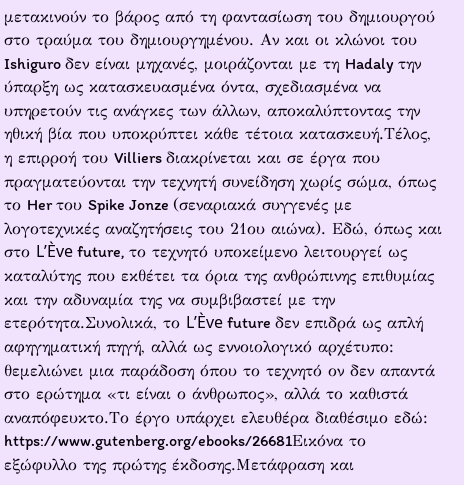μετακινούν το βάρος από τη φαντασίωση του δημιουργού στο τραύμα του δημιουργημένου. Αν και οι κλώνοι του Ishiguro δεν είναι μηχανές, μοιράζονται με τη Hadaly την ύπαρξη ως κατασκευασμένα όντα, σχεδιασμένα να υπηρετούν τις ανάγκες των άλλων, αποκαλύπτοντας την ηθική βία που υποκρύπτει κάθε τέτοια κατασκευή.Τέλος, η επιρροή του Villiers διακρίνεται και σε έργα που πραγματεύονται την τεχνητή συνείδηση χωρίς σώμα, όπως το Her του Spike Jonze (σεναριακά συγγενές με λογοτεχνικές αναζητήσεις του 21ου αιώνα). Εδώ, όπως και στο L’Ève future, το τεχνητό υποκείμενο λειτουργεί ως καταλύτης που εκθέτει τα όρια της ανθρώπινης επιθυμίας και την αδυναμία της να συμβιβαστεί με την ετερότητα.Συνολικά, το L’Ève future δεν επιδρά ως απλή αφηγηματική πηγή, αλλά ως εννοιολογικό αρχέτυπο: θεμελιώνει μια παράδοση όπου το τεχνητό ον δεν απαντά στο ερώτημα «τι είναι ο άνθρωπος», αλλά το καθιστά αναπόφευκτο.Το έργο υπάρχει ελευθέρα διαθέσιμο εδώ: https://www.gutenberg.org/ebooks/26681Εικόνα το εξώφυλλο της πρώτης έκδοσης.Μετάφραση και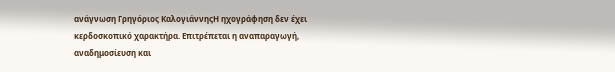ανάγνωση Γρηγόριος ΚαλογιάννηςΗ ηχογράφηση δεν έχει κερδοσκοπικό χαρακτήρα. Επιτρέπεται η αναπαραγωγή, αναδημοσίευση και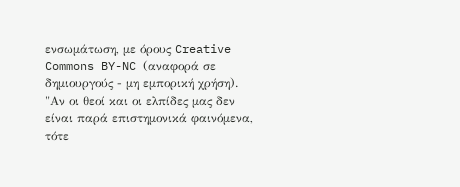ενσωμάτωση, με όρους Creative Commons BY-NC (αναφορά σε δημιουργούς - μη εμπορική χρήση).
"Αν οι θεοί και οι ελπίδες μας δεν είναι παρά επιστημονικά φαινόμενα, τότε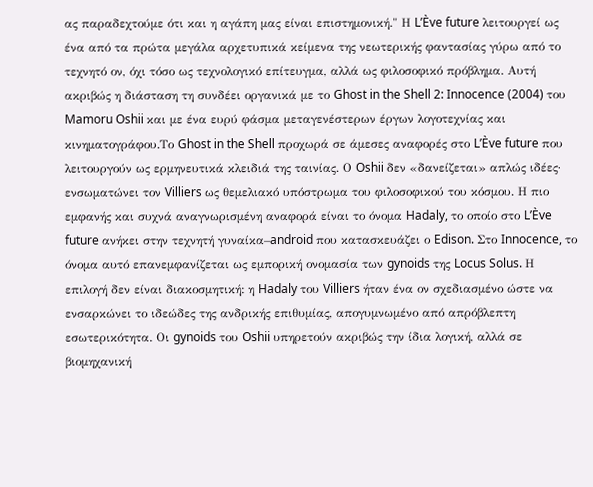ας παραδεχτούμε ότι και η αγάπη μας είναι επιστημονική." Η L’Ève future λειτουργεί ως ένα από τα πρώτα μεγάλα αρχετυπικά κείμενα της νεωτερικής φαντασίας γύρω από το τεχνητό ον, όχι τόσο ως τεχνολογικό επίτευγμα, αλλά ως φιλοσοφικό πρόβλημα. Αυτή ακριβώς η διάσταση τη συνδέει οργανικά με το Ghost in the Shell 2: Innocence (2004) του Mamoru Oshii και με ένα ευρύ φάσμα μεταγενέστερων έργων λογοτεχνίας και κινηματογράφου.Το Ghost in the Shell προχωρά σε άμεσες αναφορές στο L’Ève future που λειτουργούν ως ερμηνευτικά κλειδιά της ταινίας. Ο Oshii δεν «δανείζεται» απλώς ιδέες· ενσωματώνει τον Villiers ως θεμελιακό υπόστρωμα του φιλοσοφικού του κόσμου. Η πιο εμφανής και συχνά αναγνωρισμένη αναφορά είναι το όνομα Hadaly, το οποίο στο L’Ève future ανήκει στην τεχνητή γυναίκα–android που κατασκευάζει ο Edison. Στο Innocence, το όνομα αυτό επανεμφανίζεται ως εμπορική ονομασία των gynoids της Locus Solus. Η επιλογή δεν είναι διακοσμητική: η Hadaly του Villiers ήταν ένα ον σχεδιασμένο ώστε να ενσαρκώνει το ιδεώδες της ανδρικής επιθυμίας, απογυμνωμένο από απρόβλεπτη εσωτερικότητα. Οι gynoids του Oshii υπηρετούν ακριβώς την ίδια λογική, αλλά σε βιομηχανική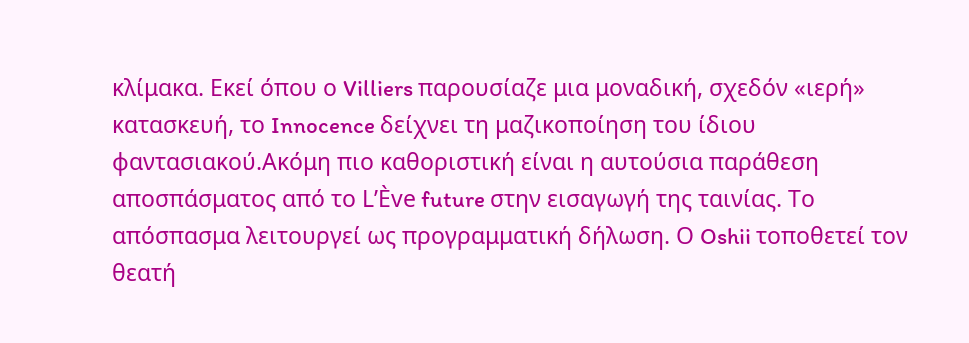κλίμακα. Εκεί όπου ο Villiers παρουσίαζε μια μοναδική, σχεδόν «ιερή» κατασκευή, το Innocence δείχνει τη μαζικοποίηση του ίδιου φαντασιακού.Ακόμη πιο καθοριστική είναι η αυτούσια παράθεση αποσπάσματος από το L’Ève future στην εισαγωγή της ταινίας. Το απόσπασμα λειτουργεί ως προγραμματική δήλωση. Ο Oshii τοποθετεί τον θεατή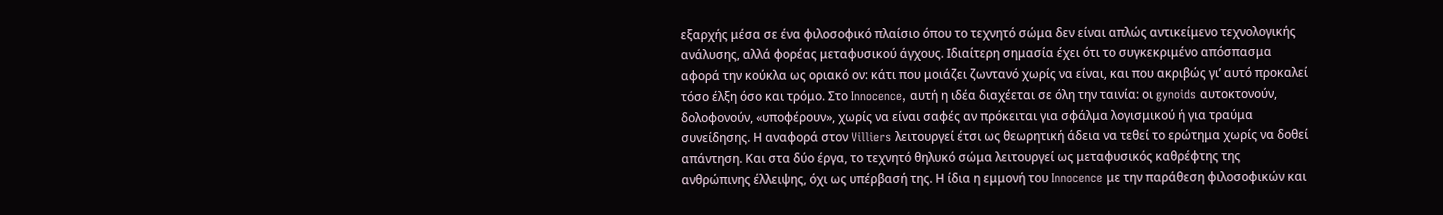εξαρχής μέσα σε ένα φιλοσοφικό πλαίσιο όπου το τεχνητό σώμα δεν είναι απλώς αντικείμενο τεχνολογικής ανάλυσης, αλλά φορέας μεταφυσικού άγχους. Ιδιαίτερη σημασία έχει ότι το συγκεκριμένο απόσπασμα αφορά την κούκλα ως οριακό ον: κάτι που μοιάζει ζωντανό χωρίς να είναι, και που ακριβώς γι’ αυτό προκαλεί τόσο έλξη όσο και τρόμο. Στο Innocence, αυτή η ιδέα διαχέεται σε όλη την ταινία: οι gynoids αυτοκτονούν, δολοφονούν, «υποφέρουν», χωρίς να είναι σαφές αν πρόκειται για σφάλμα λογισμικού ή για τραύμα συνείδησης. Η αναφορά στον Villiers λειτουργεί έτσι ως θεωρητική άδεια να τεθεί το ερώτημα χωρίς να δοθεί απάντηση. Και στα δύο έργα, το τεχνητό θηλυκό σώμα λειτουργεί ως μεταφυσικός καθρέφτης της ανθρώπινης έλλειψης, όχι ως υπέρβασή της. Η ίδια η εμμονή του Innocence με την παράθεση φιλοσοφικών και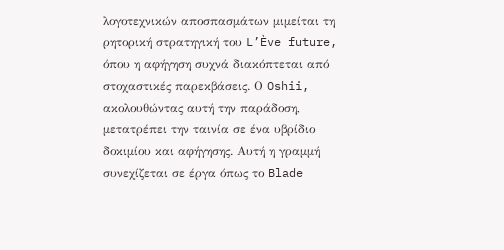λογοτεχνικών αποσπασμάτων μιμείται τη ρητορική στρατηγική του L’Ève future, όπου η αφήγηση συχνά διακόπτεται από στοχαστικές παρεκβάσεις. Ο Oshii, ακολουθώντας αυτή την παράδοση, μετατρέπει την ταινία σε ένα υβρίδιο δοκιμίου και αφήγησης. Αυτή η γραμμή συνεχίζεται σε έργα όπως το Blade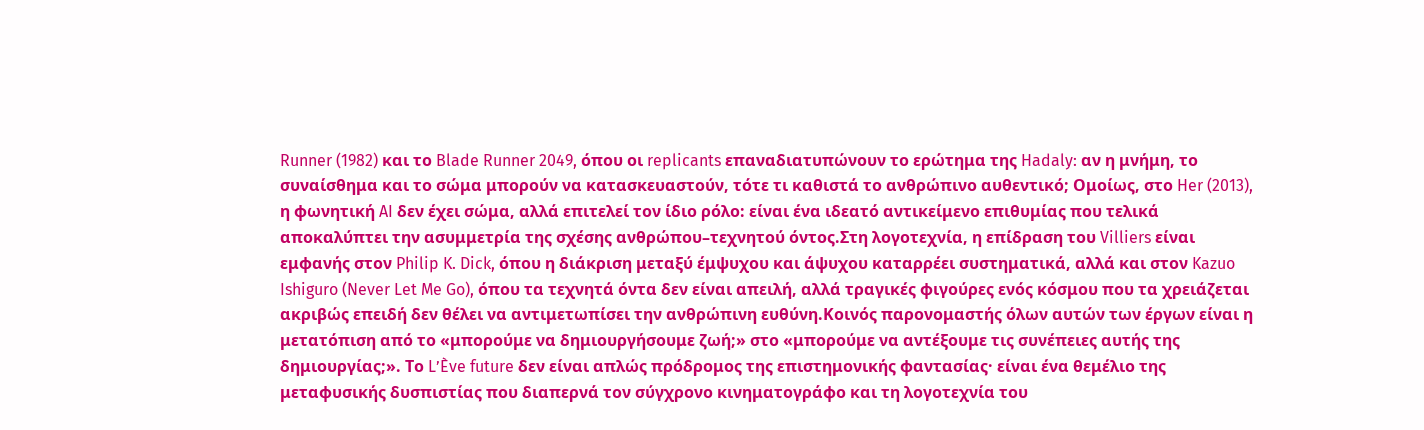Runner (1982) και το Blade Runner 2049, όπου οι replicants επαναδιατυπώνουν το ερώτημα της Hadaly: αν η μνήμη, το συναίσθημα και το σώμα μπορούν να κατασκευαστούν, τότε τι καθιστά το ανθρώπινο αυθεντικό; Ομοίως, στο Her (2013), η φωνητική AI δεν έχει σώμα, αλλά επιτελεί τον ίδιο ρόλο: είναι ένα ιδεατό αντικείμενο επιθυμίας που τελικά αποκαλύπτει την ασυμμετρία της σχέσης ανθρώπου–τεχνητού όντος.Στη λογοτεχνία, η επίδραση του Villiers είναι εμφανής στον Philip K. Dick, όπου η διάκριση μεταξύ έμψυχου και άψυχου καταρρέει συστηματικά, αλλά και στον Kazuo Ishiguro (Never Let Me Go), όπου τα τεχνητά όντα δεν είναι απειλή, αλλά τραγικές φιγούρες ενός κόσμου που τα χρειάζεται ακριβώς επειδή δεν θέλει να αντιμετωπίσει την ανθρώπινη ευθύνη.Κοινός παρονομαστής όλων αυτών των έργων είναι η μετατόπιση από το «μπορούμε να δημιουργήσουμε ζωή;» στο «μπορούμε να αντέξουμε τις συνέπειες αυτής της δημιουργίας;». Το L’Ève future δεν είναι απλώς πρόδρομος της επιστημονικής φαντασίας· είναι ένα θεμέλιο της μεταφυσικής δυσπιστίας που διαπερνά τον σύγχρονο κινηματογράφο και τη λογοτεχνία του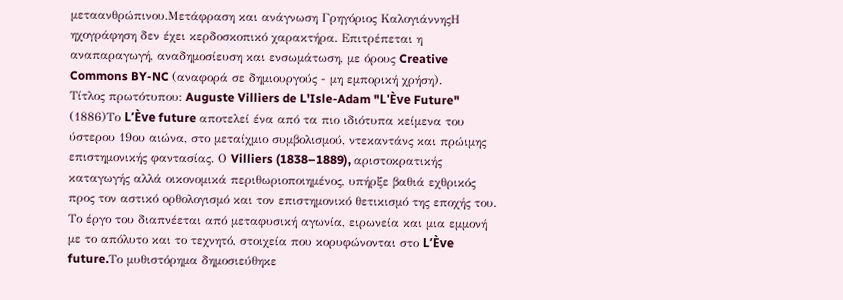μεταανθρώπινου.Μετάφραση και ανάγνωση Γρηγόριος ΚαλογιάννηςΗ ηχογράφηση δεν έχει κερδοσκοπικό χαρακτήρα. Επιτρέπεται η αναπαραγωγή, αναδημοσίευση και ενσωμάτωση, με όρους Creative Commons BY-NC (αναφορά σε δημιουργούς - μη εμπορική χρήση).
Τίτλος πρωτότυπου: Auguste Villiers de L'Isle-Adam "L'Ève Future" (1886)Το L’Ève future αποτελεί ένα από τα πιο ιδιότυπα κείμενα του ύστερου 19ου αιώνα, στο μεταίχμιο συμβολισμού, ντεκαντάνς και πρώιμης επιστημονικής φαντασίας. Ο Villiers (1838–1889), αριστοκρατικής καταγωγής αλλά οικονομικά περιθωριοποιημένος, υπήρξε βαθιά εχθρικός προς τον αστικό ορθολογισμό και τον επιστημονικό θετικισμό της εποχής του. Το έργο του διαπνέεται από μεταφυσική αγωνία, ειρωνεία και μια εμμονή με το απόλυτο και το τεχνητό, στοιχεία που κορυφώνονται στο L’Ève future.Το μυθιστόρημα δημοσιεύθηκε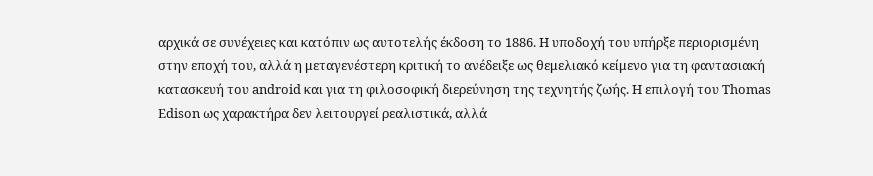αρχικά σε συνέχειες και κατόπιν ως αυτοτελής έκδοση το 1886. Η υποδοχή του υπήρξε περιορισμένη στην εποχή του, αλλά η μεταγενέστερη κριτική το ανέδειξε ως θεμελιακό κείμενο για τη φαντασιακή κατασκευή του android και για τη φιλοσοφική διερεύνηση της τεχνητής ζωής. Η επιλογή του Thomas Edison ως χαρακτήρα δεν λειτουργεί ρεαλιστικά, αλλά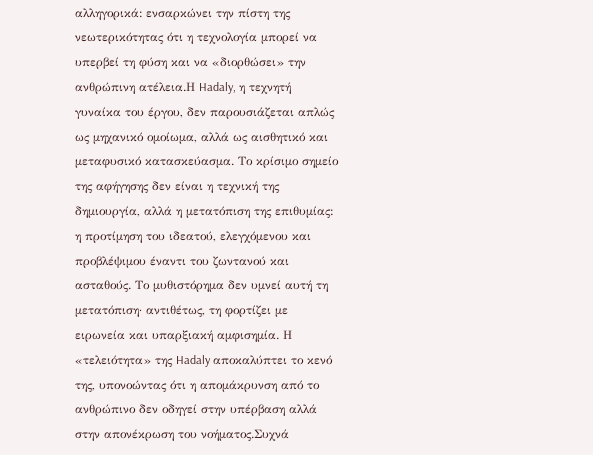αλληγορικά: ενσαρκώνει την πίστη της νεωτερικότητας ότι η τεχνολογία μπορεί να υπερβεί τη φύση και να «διορθώσει» την ανθρώπινη ατέλεια.Η Hadaly, η τεχνητή γυναίκα του έργου, δεν παρουσιάζεται απλώς ως μηχανικό ομοίωμα, αλλά ως αισθητικό και μεταφυσικό κατασκεύασμα. Το κρίσιμο σημείο της αφήγησης δεν είναι η τεχνική της δημιουργία, αλλά η μετατόπιση της επιθυμίας: η προτίμηση του ιδεατού, ελεγχόμενου και προβλέψιμου έναντι του ζωντανού και ασταθούς. Το μυθιστόρημα δεν υμνεί αυτή τη μετατόπιση· αντιθέτως, τη φορτίζει με ειρωνεία και υπαρξιακή αμφισημία. Η «τελειότητα» της Hadaly αποκαλύπτει το κενό της, υπονοώντας ότι η απομάκρυνση από το ανθρώπινο δεν οδηγεί στην υπέρβαση αλλά στην απονέκρωση του νοήματος.Συχνά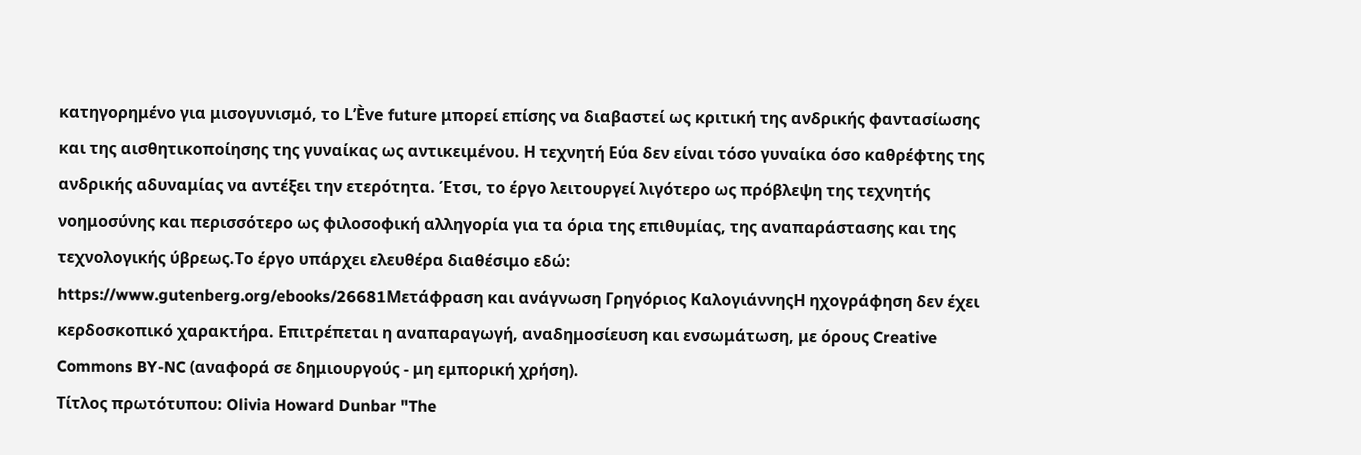κατηγορημένο για μισογυνισμό, το L’Ève future μπορεί επίσης να διαβαστεί ως κριτική της ανδρικής φαντασίωσης και της αισθητικοποίησης της γυναίκας ως αντικειμένου. Η τεχνητή Εύα δεν είναι τόσο γυναίκα όσο καθρέφτης της ανδρικής αδυναμίας να αντέξει την ετερότητα. Έτσι, το έργο λειτουργεί λιγότερο ως πρόβλεψη της τεχνητής νοημοσύνης και περισσότερο ως φιλοσοφική αλληγορία για τα όρια της επιθυμίας, της αναπαράστασης και της τεχνολογικής ύβρεως.Το έργο υπάρχει ελευθέρα διαθέσιμο εδώ: https://www.gutenberg.org/ebooks/26681Μετάφραση και ανάγνωση Γρηγόριος ΚαλογιάννηςΗ ηχογράφηση δεν έχει κερδοσκοπικό χαρακτήρα. Επιτρέπεται η αναπαραγωγή, αναδημοσίευση και ενσωμάτωση, με όρους Creative Commons BY-NC (αναφορά σε δημιουργούς - μη εμπορική χρήση).
Τίτλος πρωτότυπου: Olivia Howard Dunbar "The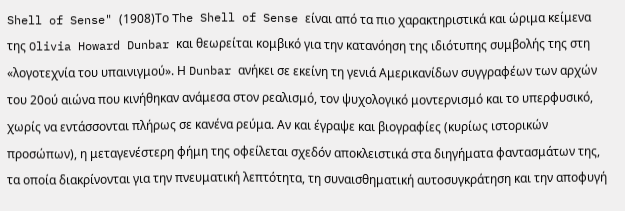Shell of Sense" (1908)Το The Shell of Sense είναι από τα πιο χαρακτηριστικά και ώριμα κείμενα της Olivia Howard Dunbar και θεωρείται κομβικό για την κατανόηση της ιδιότυπης συμβολής της στη «λογοτεχνία του υπαινιγμού». Η Dunbar ανήκει σε εκείνη τη γενιά Αμερικανίδων συγγραφέων των αρχών του 20ού αιώνα που κινήθηκαν ανάμεσα στον ρεαλισμό, τον ψυχολογικό μοντερνισμό και το υπερφυσικό, χωρίς να εντάσσονται πλήρως σε κανένα ρεύμα. Αν και έγραψε και βιογραφίες (κυρίως ιστορικών προσώπων), η μεταγενέστερη φήμη της οφείλεται σχεδόν αποκλειστικά στα διηγήματα φαντασμάτων της, τα οποία διακρίνονται για την πνευματική λεπτότητα, τη συναισθηματική αυτοσυγκράτηση και την αποφυγή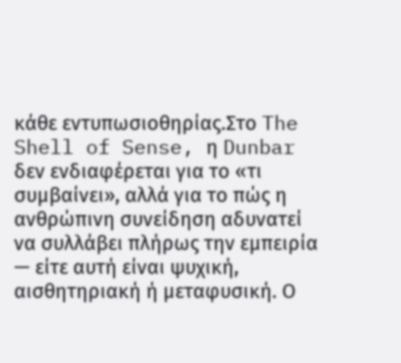κάθε εντυπωσιοθηρίας.Στο The Shell of Sense, η Dunbar δεν ενδιαφέρεται για το «τι συμβαίνει», αλλά για το πώς η ανθρώπινη συνείδηση αδυνατεί να συλλάβει πλήρως την εμπειρία — είτε αυτή είναι ψυχική, αισθητηριακή ή μεταφυσική. Ο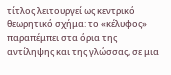τίτλος λειτουργεί ως κεντρικό θεωρητικό σχήμα: το «κέλυφος» παραπέμπει στα όρια της αντίληψης και της γλώσσας, σε μια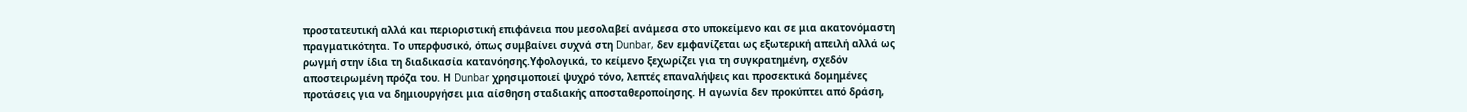προστατευτική αλλά και περιοριστική επιφάνεια που μεσολαβεί ανάμεσα στο υποκείμενο και σε μια ακατονόμαστη πραγματικότητα. Το υπερφυσικό, όπως συμβαίνει συχνά στη Dunbar, δεν εμφανίζεται ως εξωτερική απειλή αλλά ως ρωγμή στην ίδια τη διαδικασία κατανόησης.Υφολογικά, το κείμενο ξεχωρίζει για τη συγκρατημένη, σχεδόν αποστειρωμένη πρόζα του. Η Dunbar χρησιμοποιεί ψυχρό τόνο, λεπτές επαναλήψεις και προσεκτικά δομημένες προτάσεις για να δημιουργήσει μια αίσθηση σταδιακής αποσταθεροποίησης. Η αγωνία δεν προκύπτει από δράση,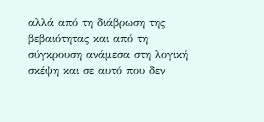αλλά από τη διάβρωση της βεβαιότητας και από τη σύγκρουση ανάμεσα στη λογική σκέψη και σε αυτό που δεν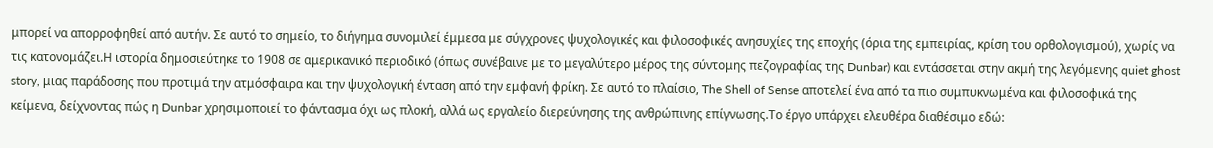μπορεί να απορροφηθεί από αυτήν. Σε αυτό το σημείο, το διήγημα συνομιλεί έμμεσα με σύγχρονες ψυχολογικές και φιλοσοφικές ανησυχίες της εποχής (όρια της εμπειρίας, κρίση του ορθολογισμού), χωρίς να τις κατονομάζει.Η ιστορία δημοσιεύτηκε το 1908 σε αμερικανικό περιοδικό (όπως συνέβαινε με το μεγαλύτερο μέρος της σύντομης πεζογραφίας της Dunbar) και εντάσσεται στην ακμή της λεγόμενης quiet ghost story, μιας παράδοσης που προτιμά την ατμόσφαιρα και την ψυχολογική ένταση από την εμφανή φρίκη. Σε αυτό το πλαίσιο, The Shell of Sense αποτελεί ένα από τα πιο συμπυκνωμένα και φιλοσοφικά της κείμενα, δείχνοντας πώς η Dunbar χρησιμοποιεί το φάντασμα όχι ως πλοκή, αλλά ως εργαλείο διερεύνησης της ανθρώπινης επίγνωσης.Το έργο υπάρχει ελευθέρα διαθέσιμο εδώ: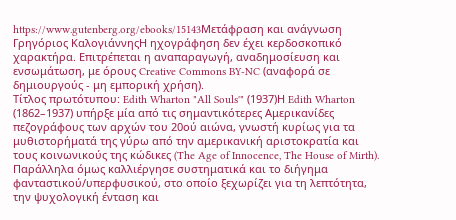https://www.gutenberg.org/ebooks/15143Μετάφραση και ανάγνωση Γρηγόριος ΚαλογιάννηςΗ ηχογράφηση δεν έχει κερδοσκοπικό χαρακτήρα. Επιτρέπεται η αναπαραγωγή, αναδημοσίευση και ενσωμάτωση, με όρους Creative Commons BY-NC (αναφορά σε δημιουργούς - μη εμπορική χρήση).
Τίτλος πρωτότυπου: Edith Wharton "All Souls'" (1937)Η Edith Wharton (1862–1937) υπήρξε μία από τις σημαντικότερες Αμερικανίδες πεζογράφους των αρχών του 20ού αιώνα, γνωστή κυρίως για τα μυθιστορήματά της γύρω από την αμερικανική αριστοκρατία και τους κοινωνικούς της κώδικες (The Age of Innocence, The House of Mirth). Παράλληλα όμως καλλιέργησε συστηματικά και το διήγημα φανταστικού/υπερφυσικού, στο οποίο ξεχωρίζει για τη λεπτότητα, την ψυχολογική ένταση και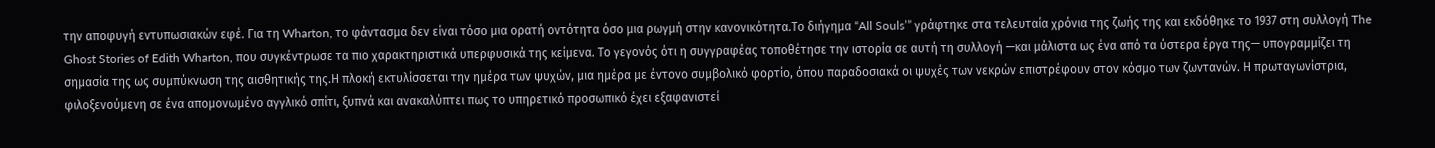την αποφυγή εντυπωσιακών εφέ. Για τη Wharton, το φάντασμα δεν είναι τόσο μια ορατή οντότητα όσο μια ρωγμή στην κανονικότητα.Το διήγημα “All Souls’” γράφτηκε στα τελευταία χρόνια της ζωής της και εκδόθηκε το 1937 στη συλλογή The Ghost Stories of Edith Wharton, που συγκέντρωσε τα πιο χαρακτηριστικά υπερφυσικά της κείμενα. Το γεγονός ότι η συγγραφέας τοποθέτησε την ιστορία σε αυτή τη συλλογή —και μάλιστα ως ένα από τα ύστερα έργα της— υπογραμμίζει τη σημασία της ως συμπύκνωση της αισθητικής της.Η πλοκή εκτυλίσσεται την ημέρα των ψυχών, μια ημέρα με έντονο συμβολικό φορτίο, όπου παραδοσιακά οι ψυχές των νεκρών επιστρέφουν στον κόσμο των ζωντανών. Η πρωταγωνίστρια, φιλοξενούμενη σε ένα απομονωμένο αγγλικό σπίτι, ξυπνά και ανακαλύπτει πως το υπηρετικό προσωπικό έχει εξαφανιστεί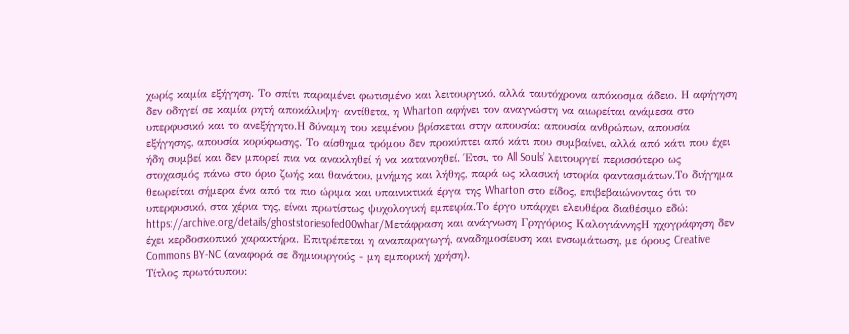χωρίς καμία εξήγηση. Το σπίτι παραμένει φωτισμένο και λειτουργικό, αλλά ταυτόχρονα απόκοσμα άδειο. Η αφήγηση δεν οδηγεί σε καμία ρητή αποκάλυψη· αντίθετα, η Wharton αφήνει τον αναγνώστη να αιωρείται ανάμεσα στο υπερφυσικό και το ανεξήγητο.Η δύναμη του κειμένου βρίσκεται στην απουσία: απουσία ανθρώπων, απουσία εξήγησης, απουσία κορύφωσης. Το αίσθημα τρόμου δεν προκύπτει από κάτι που συμβαίνει, αλλά από κάτι που έχει ήδη συμβεί και δεν μπορεί πια να ανακληθεί ή να κατανοηθεί. Έτσι, το All Souls’ λειτουργεί περισσότερο ως στοχασμός πάνω στο όριο ζωής και θανάτου, μνήμης και λήθης, παρά ως κλασική ιστορία φαντασμάτων.Το διήγημα θεωρείται σήμερα ένα από τα πιο ώριμα και υπαινικτικά έργα της Wharton στο είδος, επιβεβαιώνοντας ότι το υπερφυσικό, στα χέρια της, είναι πρωτίστως ψυχολογική εμπειρία.Το έργο υπάρχει ελευθέρα διαθέσιμο εδώ: https://archive.org/details/ghoststoriesofed00whar/Μετάφραση και ανάγνωση Γρηγόριος ΚαλογιάννηςΗ ηχογράφηση δεν έχει κερδοσκοπικό χαρακτήρα. Επιτρέπεται η αναπαραγωγή, αναδημοσίευση και ενσωμάτωση, με όρους Creative Commons BY-NC (αναφορά σε δημιουργούς - μη εμπορική χρήση).
Τίτλος πρωτότυπου: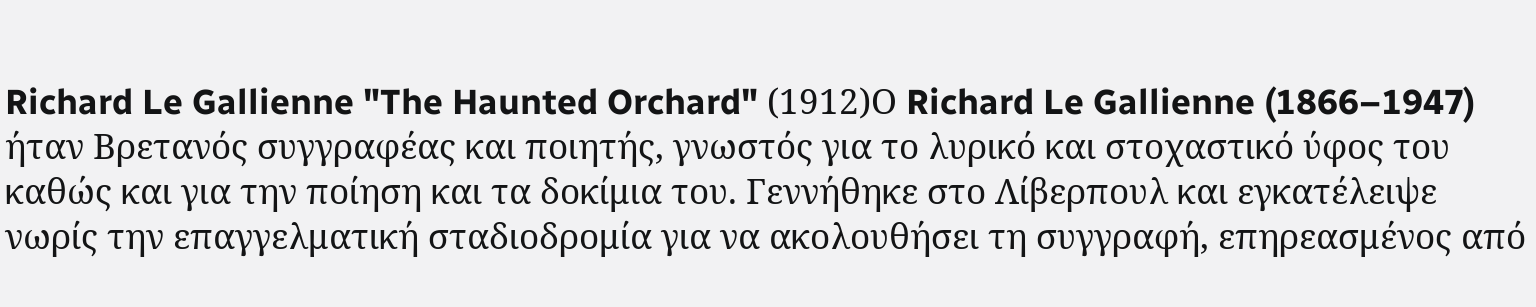Richard Le Gallienne "The Haunted Orchard" (1912)Ο Richard Le Gallienne (1866–1947) ήταν Βρετανός συγγραφέας και ποιητής, γνωστός για το λυρικό και στοχαστικό ύφος του καθώς και για την ποίηση και τα δοκίμια του. Γεννήθηκε στο Λίβερπουλ και εγκατέλειψε νωρίς την επαγγελματική σταδιοδρομία για να ακολουθήσει τη συγγραφή, επηρεασμένος από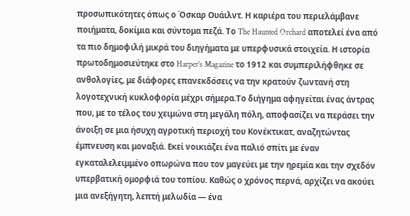προσωπικότητες όπως ο Όσκαρ Ουάιλντ. Η καριέρα του περιελάμβανε ποιήματα, δοκίμια και σύντομα πεζά. Το The Haunted Orchard αποτελεί ένα από τα πιο δημοφιλή μικρά του διηγήματα με υπερφυσικά στοιχεία. Η ιστορία πρωτοδημοσιεύτηκε στο Harper’s Magazine το 1912 και συμπεριλήφθηκε σε ανθολογίες, με διάφορες επανεκδόσεις να την κρατούν ζωντανή στη λογοτεχνική κυκλοφορία μέχρι σήμερα.Το διήγημα αφηγείται ένας άντρας που, με το τέλος του χειμώνα στη μεγάλη πόλη, αποφασίζει να περάσει την άνοιξη σε μια ήσυχη αγροτική περιοχή του Κονέκτικατ, αναζητώντας έμπνευση και μοναξιά. Εκεί νοικιάζει ένα παλιό σπίτι με έναν εγκαταλελειμμένο οπωρώνα που τον μαγεύει με την ηρεμία και την σχεδόν υπερβατική ομορφιά του τοπίου. Καθώς ο χρόνος περνά, αρχίζει να ακούει μια ανεξήγητη, λεπτή μελωδία — ένα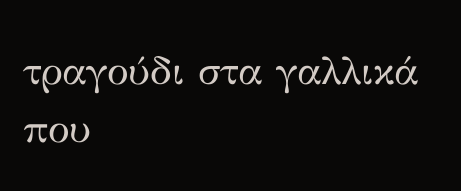τραγούδι στα γαλλικά που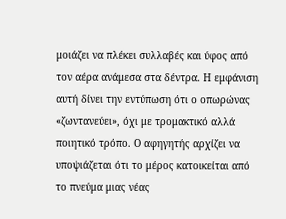μοιάζει να πλέκει συλλαβές και ύφος από τον αέρα ανάμεσα στα δέντρα. Η εμφάνιση αυτή δίνει την εντύπωση ότι ο οπωρώνας «ζωντανεύει», όχι με τρομακτικό αλλά ποιητικό τρόπο. Ο αφηγητής αρχίζει να υποψιάζεται ότι το μέρος κατοικείται από το πνεύμα μιας νέας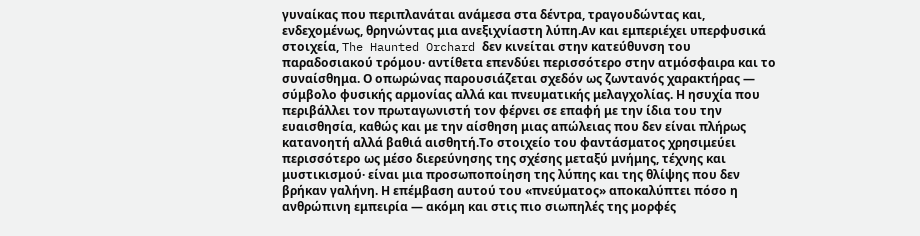γυναίκας που περιπλανάται ανάμεσα στα δέντρα, τραγουδώντας και, ενδεχομένως, θρηνώντας μια ανεξιχνίαστη λύπη.Αν και εμπεριέχει υπερφυσικά στοιχεία, The Haunted Orchard δεν κινείται στην κατεύθυνση του παραδοσιακού τρόμου· αντίθετα επενδύει περισσότερο στην ατμόσφαιρα και το συναίσθημα. Ο οπωρώνας παρουσιάζεται σχεδόν ως ζωντανός χαρακτήρας — σύμβολο φυσικής αρμονίας αλλά και πνευματικής μελαγχολίας. Η ησυχία που περιβάλλει τον πρωταγωνιστή τον φέρνει σε επαφή με την ίδια του την ευαισθησία, καθώς και με την αίσθηση μιας απώλειας που δεν είναι πλήρως κατανοητή αλλά βαθιά αισθητή.Το στοιχείο του φαντάσματος χρησιμεύει περισσότερο ως μέσο διερεύνησης της σχέσης μεταξύ μνήμης, τέχνης και μυστικισμού· είναι μια προσωποποίηση της λύπης και της θλίψης που δεν βρήκαν γαλήνη. Η επέμβαση αυτού του «πνεύματος» αποκαλύπτει πόσο η ανθρώπινη εμπειρία — ακόμη και στις πιο σιωπηλές της μορφές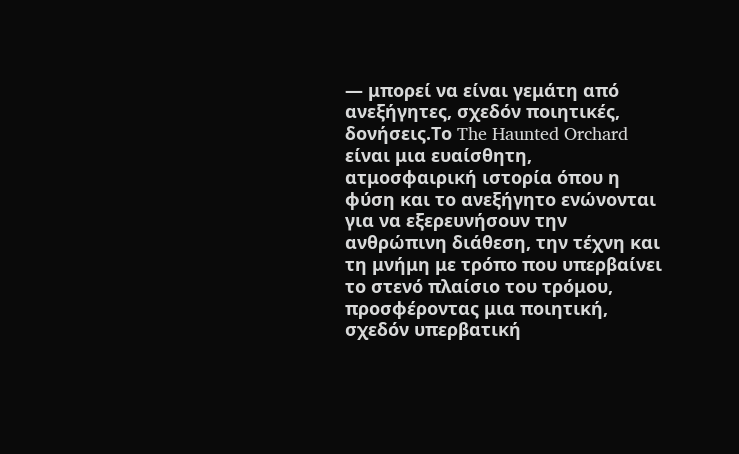— μπορεί να είναι γεμάτη από ανεξήγητες, σχεδόν ποιητικές, δονήσεις.Το The Haunted Orchard είναι μια ευαίσθητη, ατμοσφαιρική ιστορία όπου η φύση και το ανεξήγητο ενώνονται για να εξερευνήσουν την ανθρώπινη διάθεση, την τέχνη και τη μνήμη με τρόπο που υπερβαίνει το στενό πλαίσιο του τρόμου, προσφέροντας μια ποιητική, σχεδόν υπερβατική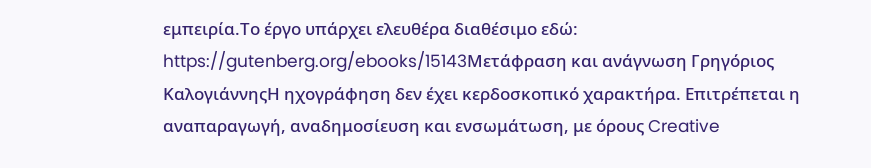εμπειρία.Το έργο υπάρχει ελευθέρα διαθέσιμο εδώ: https://gutenberg.org/ebooks/15143Μετάφραση και ανάγνωση Γρηγόριος ΚαλογιάννηςΗ ηχογράφηση δεν έχει κερδοσκοπικό χαρακτήρα. Επιτρέπεται η αναπαραγωγή, αναδημοσίευση και ενσωμάτωση, με όρους Creative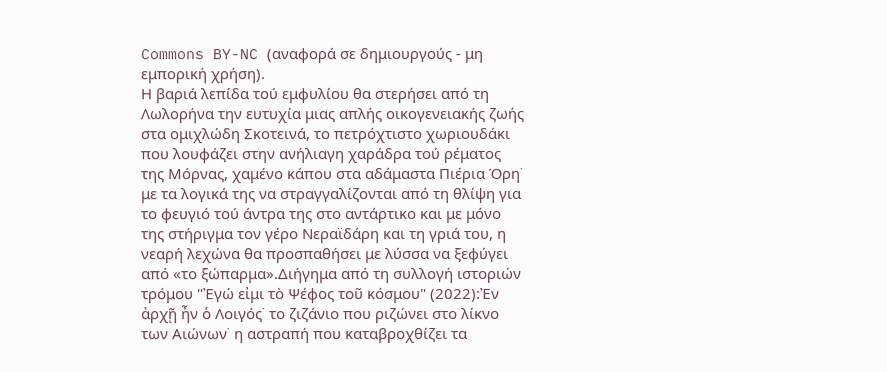Commons BY-NC (αναφορά σε δημιουργούς - μη εμπορική χρήση).
Η βαριά λεπίδα τού εμφυλίου θα στερήσει από τη Λωλορήνα την ευτυχία μιας απλής οικογενειακής ζωής στα ομιχλώδη Σκοτεινά, το πετρόχτιστο χωριουδάκι που λουφάζει στην ανήλιαγη χαράδρα τού ρέματος της Μόρνας, χαμένο κάπου στα αδάμαστα Πιέρια Όρη˙ με τα λογικά της να στραγγαλίζονται από τη θλίψη για το φευγιό τού άντρα της στο αντάρτικο και με μόνο της στήριγμα τον γέρο Νεραϊδάρη και τη γριά του, η νεαρή λεχώνα θα προσπαθήσει με λύσσα να ξεφύγει από «το ξώπαρμα».Διήγημα από τη συλλογή ιστοριών τρόμου "Ἐγώ εἰμι τὸ Ψέφος τοῦ κόσμου" (2022):Ἐν ἀρχῇ ἦν ὁ Λοιγός˙ το ζιζάνιο που ριζώνει στο λίκνο των Αιώνων˙ η αστραπή που καταβροχθίζει τα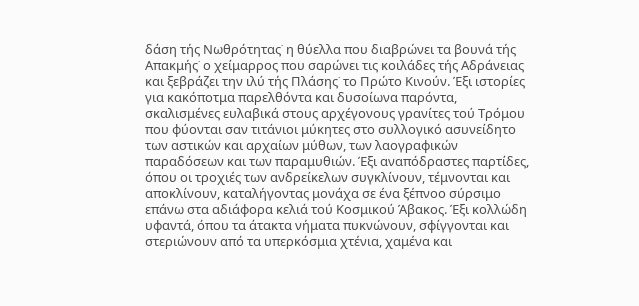δάση τής Νωθρότητας˙ η θύελλα που διαβρώνει τα βουνά τής Απακμής˙ ο χείμαρρος που σαρώνει τις κοιλάδες τής Αδράνειας και ξεβράζει την ιλύ τής Πλάσης˙ το Πρώτο Κινούν. Έξι ιστορίες για κακόποτμα παρελθόντα και δυσοίωνα παρόντα, σκαλισμένες ευλαβικά στους αρχέγονους γρανίτες τού Τρόμου που φύονται σαν τιτάνιοι μύκητες στο συλλογικό ασυνείδητο των αστικών και αρχαίων μύθων, των λαογραφικών παραδόσεων και των παραμυθιών. Έξι αναπόδραστες παρτίδες, όπου οι τροχιές των ανδρείκελων συγκλίνουν, τέμνονται και αποκλίνουν, καταλήγοντας μονάχα σε ένα ξέπνοο σύρσιμο επάνω στα αδιάφορα κελιά τού Κοσμικού Άβακος. Έξι κολλώδη υφαντά, όπου τα άτακτα νήματα πυκνώνουν, σφίγγονται και στεριώνουν από τα υπερκόσμια χτένια, χαμένα και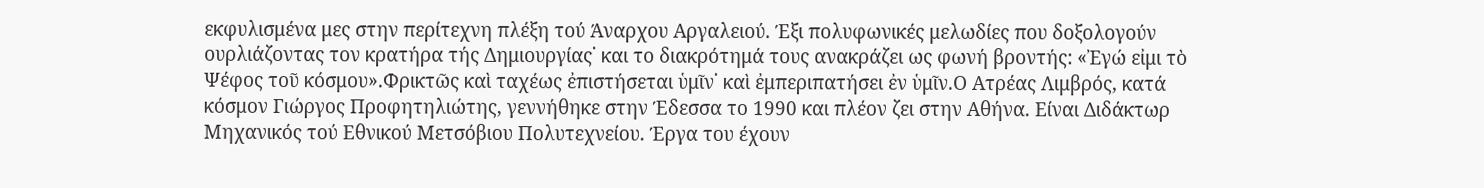εκφυλισμένα μες στην περίτεχνη πλέξη τού Άναρχου Αργαλειού. Έξι πολυφωνικές μελωδίες που δοξολογούν ουρλιάζοντας τον κρατήρα τής Δημιουργίας˙ και το διακρότημά τους ανακράζει ως φωνή βροντής: «Ἐγώ εἰμι τὸ Ψέφος τοῦ κόσμου».Φρικτῶς καὶ ταχέως ἐπιστήσεται ὑμῖν˙ καὶ ἐμπεριπατήσει ἐν ὑμῖν.Ο Ατρέας Λιμβρός, κατά κόσμον Γιώργος Προφητηλιώτης, γεννήθηκε στην Έδεσσα το 1990 και πλέον ζει στην Αθήνα. Είναι Διδάκτωρ Μηχανικός τού Εθνικού Μετσόβιου Πολυτεχνείου. Έργα του έχουν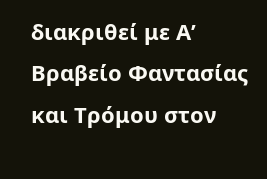διακριθεί με Α’ Βραβείο Φαντασίας και Τρόμου στον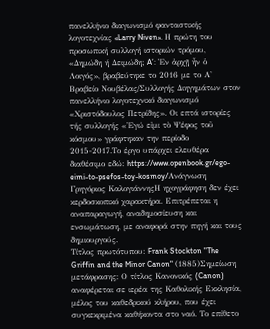πανελλήνιο διαγωνισμό φανταστικής λογοτεχνίας «Larry Niven». Η πρώτη του προσωπική συλλογή ιστοριών τρόμου, «Δημώδη ή Δειμώδη; A’: Ἐν ἀρχῇ ἦν ὁ Λοιγός», βραβεύτηκε το 2016 με το Α' Βραβείο Νουβέλας/Συλλογής Διηγημάτων στον πανελλήνιο λογοτεχνικό διαγωνισμό «Χριστόδουλος Πετρίδης». Οι επτά ιστορίες τής συλλογής «Ἐγώ εἰμι τὸ Ψέφος τοῦ κόσμου» γράφτηκαν την περίοδο 2015-2017.Το έργο υπάρχει ελευθέρα διαθέσιμο εδώ: https://www.openbook.gr/ego-eimi-to-psefos-toy-kosmoy/Ανάγνωση Γρηγόριος ΚαλογιάννηςΗ ηχογράφηση δεν έχει κερδοσκοπικό χαρακτήρα. Επιτρέπεται η αναπαραγωγή, αναδημοσίευση και ενσωμάτωση, με αναφορά στην πηγή και τους δημιουργούς.
Τίτλος πρωτότυπου: Frank Stockton "The Griffin and the Minor Canon" (1885)Σημείωση μετάφρασης: Ο τίτλος Κανονικός (Canon) αναφέρεται σε ιερέα της Καθολικής Εκκλησία, μέλος του καθεδρικού κλήρου, που έχει συγκεκριμένα καθήκοντα στο ναό. Το επίθετο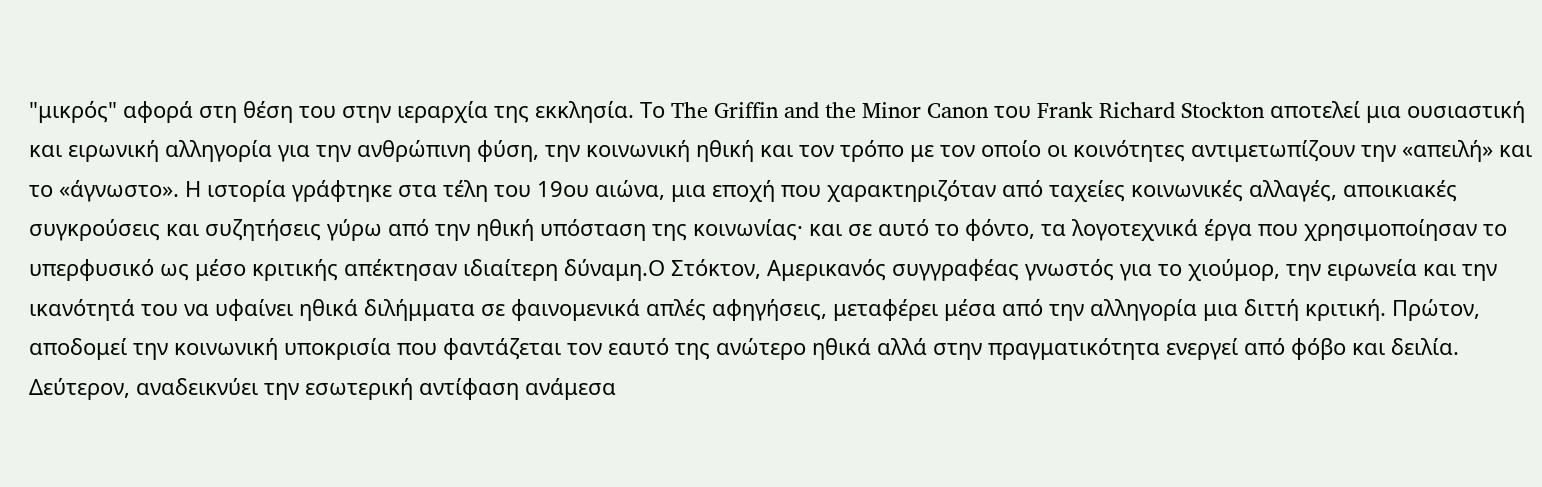"μικρός" αφορά στη θέση του στην ιεραρχία της εκκλησία. Το The Griffin and the Minor Canon του Frank Richard Stockton αποτελεί μια ουσιαστική και ειρωνική αλληγορία για την ανθρώπινη φύση, την κοινωνική ηθική και τον τρόπο με τον οποίο οι κοινότητες αντιμετωπίζουν την «απειλή» και το «άγνωστο». Η ιστορία γράφτηκε στα τέλη του 19ου αιώνα, μια εποχή που χαρακτηριζόταν από ταχείες κοινωνικές αλλαγές, αποικιακές συγκρούσεις και συζητήσεις γύρω από την ηθική υπόσταση της κοινωνίας· και σε αυτό το φόντο, τα λογοτεχνικά έργα που χρησιμοποίησαν το υπερφυσικό ως μέσο κριτικής απέκτησαν ιδιαίτερη δύναμη.Ο Στόκτον, Αμερικανός συγγραφέας γνωστός για το χιούμορ, την ειρωνεία και την ικανότητά του να υφαίνει ηθικά διλήμματα σε φαινομενικά απλές αφηγήσεις, μεταφέρει μέσα από την αλληγορία μια διττή κριτική. Πρώτον, αποδομεί την κοινωνική υποκρισία που φαντάζεται τον εαυτό της ανώτερο ηθικά αλλά στην πραγματικότητα ενεργεί από φόβο και δειλία. Δεύτερον, αναδεικνύει την εσωτερική αντίφαση ανάμεσα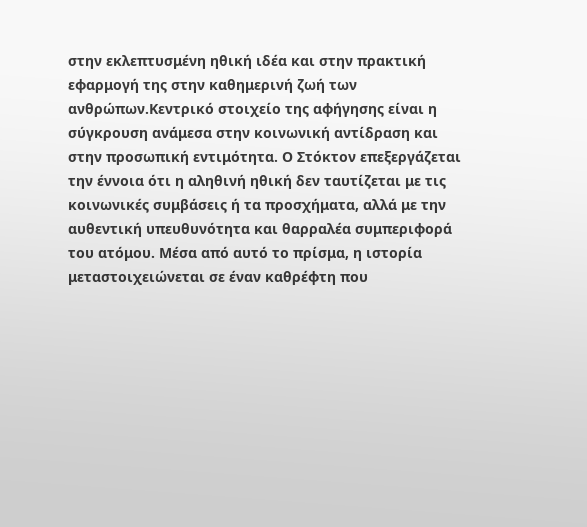στην εκλεπτυσμένη ηθική ιδέα και στην πρακτική εφαρμογή της στην καθημερινή ζωή των ανθρώπων.Κεντρικό στοιχείο της αφήγησης είναι η σύγκρουση ανάμεσα στην κοινωνική αντίδραση και στην προσωπική εντιμότητα. Ο Στόκτον επεξεργάζεται την έννοια ότι η αληθινή ηθική δεν ταυτίζεται με τις κοινωνικές συμβάσεις ή τα προσχήματα, αλλά με την αυθεντική υπευθυνότητα και θαρραλέα συμπεριφορά του ατόμου. Μέσα από αυτό το πρίσμα, η ιστορία μεταστοιχειώνεται σε έναν καθρέφτη που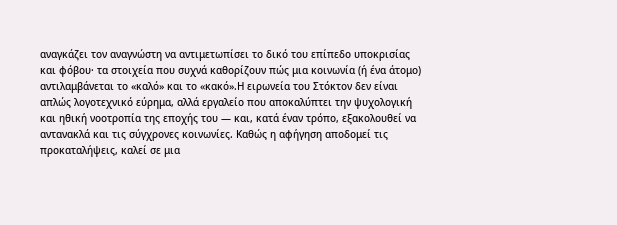αναγκάζει τον αναγνώστη να αντιμετωπίσει το δικό του επίπεδο υποκρισίας και φόβου· τα στοιχεία που συχνά καθορίζουν πώς μια κοινωνία (ή ένα άτομο) αντιλαμβάνεται το «καλό» και το «κακό».Η ειρωνεία του Στόκτον δεν είναι απλώς λογοτεχνικό εύρημα, αλλά εργαλείο που αποκαλύπτει την ψυχολογική και ηθική νοοτροπία της εποχής του — και, κατά έναν τρόπο, εξακολουθεί να αντανακλά και τις σύγχρονες κοινωνίες. Καθώς η αφήγηση αποδομεί τις προκαταλήψεις, καλεί σε μια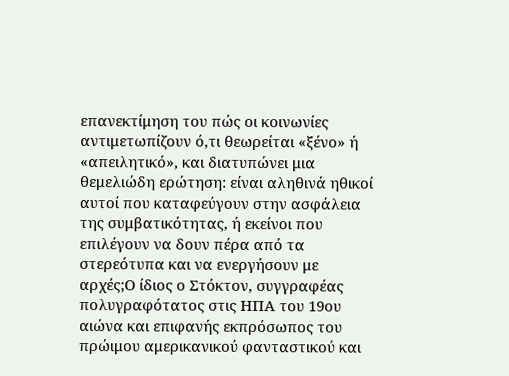επανεκτίμηση του πώς οι κοινωνίες αντιμετωπίζουν ό,τι θεωρείται «ξένο» ή «απειλητικό», και διατυπώνει μια θεμελιώδη ερώτηση: είναι αληθινά ηθικοί αυτοί που καταφεύγουν στην ασφάλεια της συμβατικότητας, ή εκείνοι που επιλέγουν να δουν πέρα από τα στερεότυπα και να ενεργήσουν με αρχές;Ο ίδιος ο Στόκτον, συγγραφέας πολυγραφότατος στις ΗΠΑ του 19ου αιώνα και επιφανής εκπρόσωπος του πρώιμου αμερικανικού φανταστικού και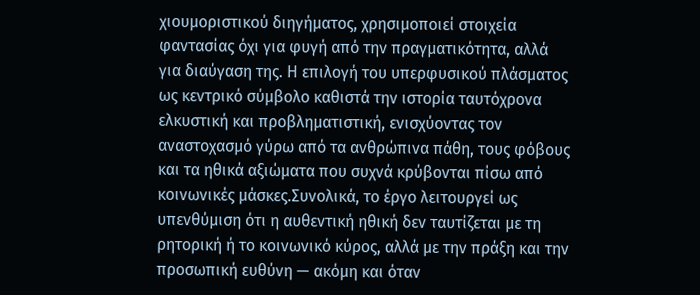χιουμοριστικού διηγήματος, χρησιμοποιεί στοιχεία φαντασίας όχι για φυγή από την πραγματικότητα, αλλά για διαύγαση της. Η επιλογή του υπερφυσικού πλάσματος ως κεντρικό σύμβολο καθιστά την ιστορία ταυτόχρονα ελκυστική και προβληματιστική, ενισχύοντας τον αναστοχασμό γύρω από τα ανθρώπινα πάθη, τους φόβους και τα ηθικά αξιώματα που συχνά κρύβονται πίσω από κοινωνικές μάσκες.Συνολικά, το έργο λειτουργεί ως υπενθύμιση ότι η αυθεντική ηθική δεν ταυτίζεται με τη ρητορική ή το κοινωνικό κύρος, αλλά με την πράξη και την προσωπική ευθύνη — ακόμη και όταν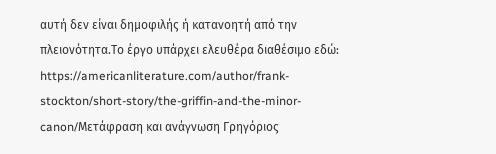αυτή δεν είναι δημοφιλής ή κατανοητή από την πλειονότητα.Το έργο υπάρχει ελευθέρα διαθέσιμο εδώ: https://americanliterature.com/author/frank-stockton/short-story/the-griffin-and-the-minor-canon/Μετάφραση και ανάγνωση Γρηγόριος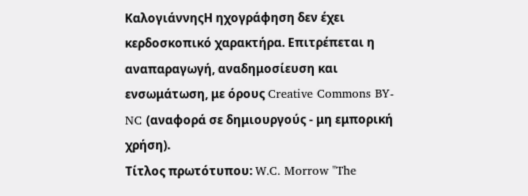ΚαλογιάννηςΗ ηχογράφηση δεν έχει κερδοσκοπικό χαρακτήρα. Επιτρέπεται η αναπαραγωγή, αναδημοσίευση και ενσωμάτωση, με όρους Creative Commons BY-NC (αναφορά σε δημιουργούς - μη εμπορική χρήση).
Τίτλος πρωτότυπου: W.C. Morrow "The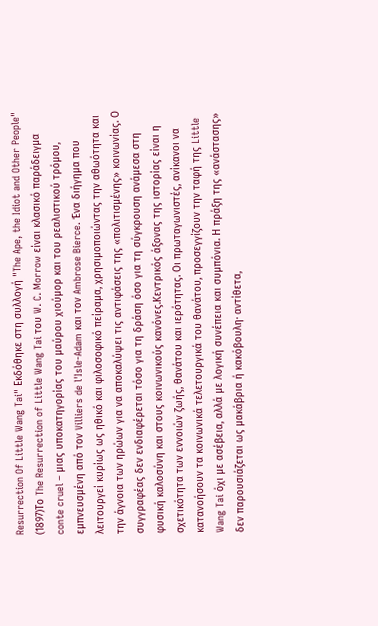Resurrection Of Little Wang Tai" Εκδόθηκε στη συλλογή "The Ape, the Idiot and Other People" (1897)Το The Resurrection of Little Wang Tai του W. C. Morrow είναι κλασικό παράδειγμα conte cruel – μιας υποκατηγορίας του μαύρου χιούμορ και του ρεαλιστικού τρόμου, εμπνευσμένη από τον Villiers de l'Isle-Adam και τον Ambrose Bierce. Ένα διήγημα που λειτουργεί κυρίως ως ηθικό και φιλοσοφικό πείραμα, χρησιμοποιώντας την αθωότητα και την άγνοια των ηρώων για να αποκαλύψει τις αντιφάσεις της «πολιτισμένης» κοινωνίας. Ο συγγραφέας δεν ενδιαφέρεται τόσο για τη δράση όσο για τη σύγκρουση ανάμεσα στη φυσική καλοσύνη και στους κοινωνικούς κανόνες.Κεντρικός άξονας της ιστορίας είναι η σχετικότητα των εννοιών ζωής, θανάτου και ιερότητας. Οι πρωταγωνιστές, ανίκανοι να κατανοήσουν τα κοινωνικά τελετουργικά του θανάτου, προσεγγίζουν την ταφή της Little Wang Tai όχι με ασέβεια, αλλά με λογική συνέπεια και συμπόνια. Η πράξη της «ανάστασης» δεν παρουσιάζεται ως μακάβρια ή κακόβουλη· αντίθετα,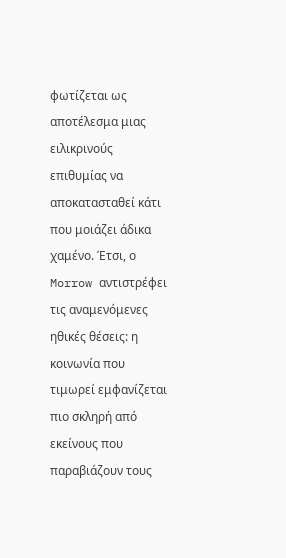φωτίζεται ως αποτέλεσμα μιας ειλικρινούς επιθυμίας να αποκατασταθεί κάτι που μοιάζει άδικα χαμένο. Έτσι, ο Morrow αντιστρέφει τις αναμενόμενες ηθικές θέσεις: η κοινωνία που τιμωρεί εμφανίζεται πιο σκληρή από εκείνους που παραβιάζουν τους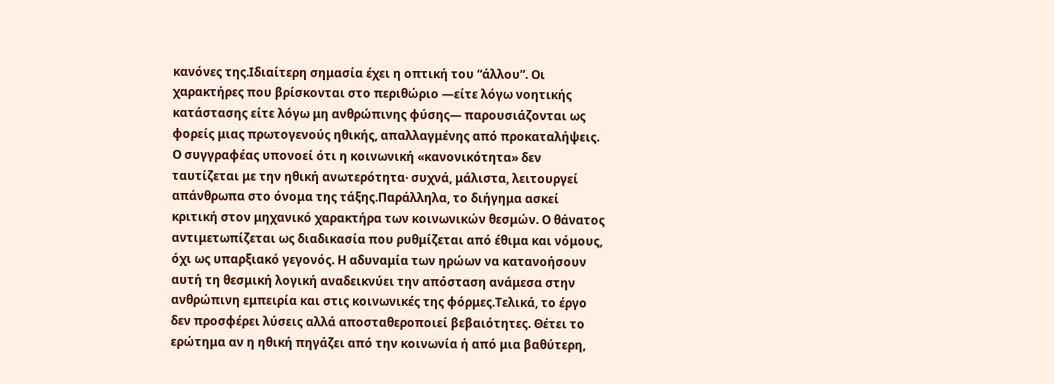κανόνες της.Ιδιαίτερη σημασία έχει η οπτική του “άλλου”. Οι χαρακτήρες που βρίσκονται στο περιθώριο —είτε λόγω νοητικής κατάστασης είτε λόγω μη ανθρώπινης φύσης— παρουσιάζονται ως φορείς μιας πρωτογενούς ηθικής, απαλλαγμένης από προκαταλήψεις. Ο συγγραφέας υπονοεί ότι η κοινωνική «κανονικότητα» δεν ταυτίζεται με την ηθική ανωτερότητα· συχνά, μάλιστα, λειτουργεί απάνθρωπα στο όνομα της τάξης.Παράλληλα, το διήγημα ασκεί κριτική στον μηχανικό χαρακτήρα των κοινωνικών θεσμών. Ο θάνατος αντιμετωπίζεται ως διαδικασία που ρυθμίζεται από έθιμα και νόμους, όχι ως υπαρξιακό γεγονός. Η αδυναμία των ηρώων να κατανοήσουν αυτή τη θεσμική λογική αναδεικνύει την απόσταση ανάμεσα στην ανθρώπινη εμπειρία και στις κοινωνικές της φόρμες.Τελικά, το έργο δεν προσφέρει λύσεις αλλά αποσταθεροποιεί βεβαιότητες. Θέτει το ερώτημα αν η ηθική πηγάζει από την κοινωνία ή από μια βαθύτερη,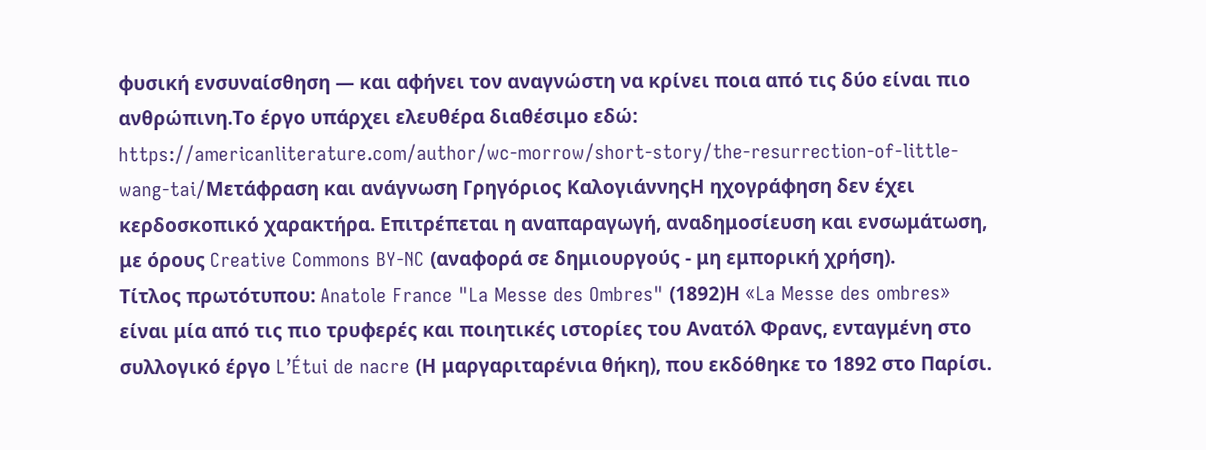φυσική ενσυναίσθηση — και αφήνει τον αναγνώστη να κρίνει ποια από τις δύο είναι πιο ανθρώπινη.Το έργο υπάρχει ελευθέρα διαθέσιμο εδώ: https://americanliterature.com/author/wc-morrow/short-story/the-resurrection-of-little-wang-tai/Μετάφραση και ανάγνωση Γρηγόριος ΚαλογιάννηςΗ ηχογράφηση δεν έχει κερδοσκοπικό χαρακτήρα. Επιτρέπεται η αναπαραγωγή, αναδημοσίευση και ενσωμάτωση, με όρους Creative Commons BY-NC (αναφορά σε δημιουργούς - μη εμπορική χρήση).
Τίτλος πρωτότυπου: Anatole France "La Messe des Ombres" (1892)Η «La Messe des ombres» είναι μία από τις πιο τρυφερές και ποιητικές ιστορίες του Ανατόλ Φρανς, ενταγμένη στο συλλογικό έργο L’Étui de nacre (Η μαργαριταρένια θήκη), που εκδόθηκε το 1892 στο Παρίσι.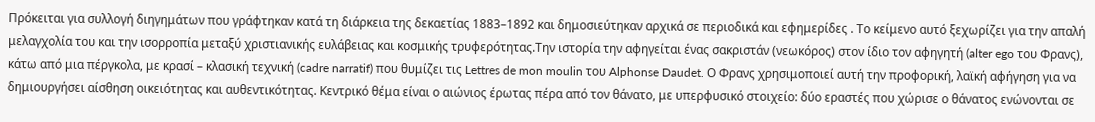Πρόκειται για συλλογή διηγημάτων που γράφτηκαν κατά τη διάρκεια της δεκαετίας 1883–1892 και δημοσιεύτηκαν αρχικά σε περιοδικά και εφημερίδες . Το κείμενο αυτό ξεχωρίζει για την απαλή μελαγχολία του και την ισορροπία μεταξύ χριστιανικής ευλάβειας και κοσμικής τρυφερότητας.Την ιστορία την αφηγείται ένας σακριστάν (νεωκόρος) στον ίδιο τον αφηγητή (alter ego του Φρανς), κάτω από μια πέργκολα, με κρασί – κλασική τεχνική (cadre narratif) που θυμίζει τις Lettres de mon moulin του Alphonse Daudet. Ο Φρανς χρησιμοποιεί αυτή την προφορική, λαϊκή αφήγηση για να δημιουργήσει αίσθηση οικειότητας και αυθεντικότητας. Κεντρικό θέμα είναι ο αιώνιος έρωτας πέρα από τον θάνατο, με υπερφυσικό στοιχείο: δύο εραστές που χώρισε ο θάνατος ενώνονται σε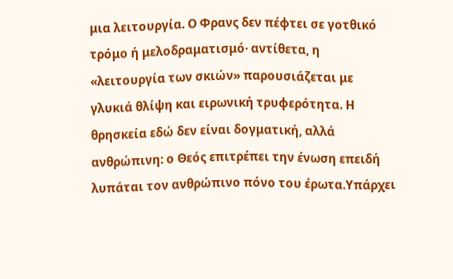μια λειτουργία. Ο Φρανς δεν πέφτει σε γοτθικό τρόμο ή μελοδραματισμό· αντίθετα, η «λειτουργία των σκιών» παρουσιάζεται με γλυκιά θλίψη και ειρωνική τρυφερότητα. Η θρησκεία εδώ δεν είναι δογματική, αλλά ανθρώπινη: ο Θεός επιτρέπει την ένωση επειδή λυπάται τον ανθρώπινο πόνο του έρωτα.Υπάρχει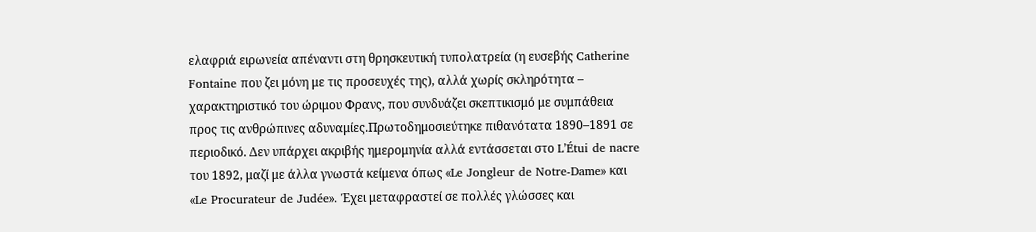ελαφριά ειρωνεία απέναντι στη θρησκευτική τυπολατρεία (η ευσεβής Catherine Fontaine που ζει μόνη με τις προσευχές της), αλλά χωρίς σκληρότητα – χαρακτηριστικό του ώριμου Φρανς, που συνδυάζει σκεπτικισμό με συμπάθεια προς τις ανθρώπινες αδυναμίες.Πρωτοδημοσιεύτηκε πιθανότατα 1890–1891 σε περιοδικό. Δεν υπάρχει ακριβής ημερομηνία αλλά εντάσσεται στο L’Étui de nacre του 1892, μαζί με άλλα γνωστά κείμενα όπως «Le Jongleur de Notre-Dame» και «Le Procurateur de Judée». Έχει μεταφραστεί σε πολλές γλώσσες και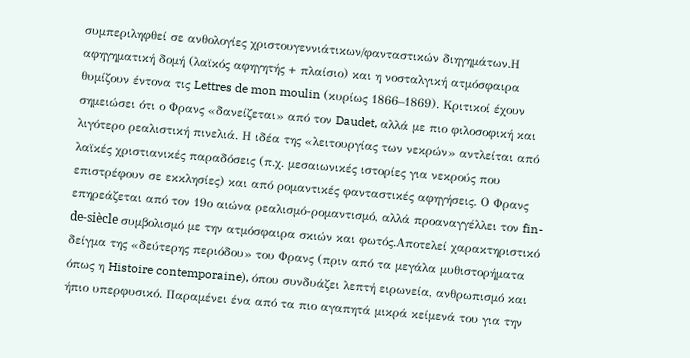συμπεριληφθεί σε ανθολογίες χριστουγεννιάτικων/φανταστικών διηγημάτων.Η αφηγηματική δομή (λαϊκός αφηγητής + πλαίσιο) και η νοσταλγική ατμόσφαιρα θυμίζουν έντονα τις Lettres de mon moulin (κυρίως 1866–1869). Κριτικοί έχουν σημειώσει ότι ο Φρανς «δανείζεται» από τον Daudet, αλλά με πιο φιλοσοφική και λιγότερο ρεαλιστική πινελιά. Η ιδέα της «λειτουργίας των νεκρών» αντλείται από λαϊκές χριστιανικές παραδόσεις (π.χ. μεσαιωνικές ιστορίες για νεκρούς που επιστρέφουν σε εκκλησίες) και από ρομαντικές φανταστικές αφηγήσεις. Ο Φρανς επηρεάζεται από τον 19ο αιώνα ρεαλισμό-ρομαντισμό, αλλά προαναγγέλλει τον fin-de-siècle συμβολισμό με την ατμόσφαιρα σκιών και φωτός.Αποτελεί χαρακτηριστικό δείγμα της «δεύτερης περιόδου» του Φρανς (πριν από τα μεγάλα μυθιστορήματα όπως η Histoire contemporaine), όπου συνδυάζει λεπτή ειρωνεία, ανθρωπισμό και ήπιο υπερφυσικό. Παραμένει ένα από τα πιο αγαπητά μικρά κείμενά του για την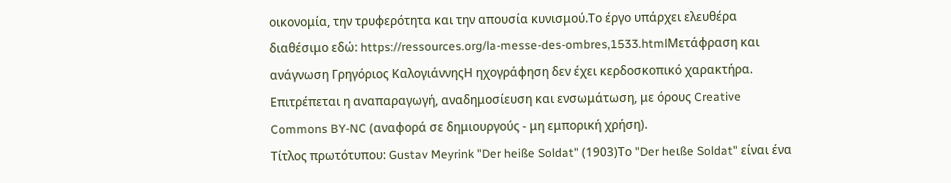οικονομία, την τρυφερότητα και την απουσία κυνισμού.Το έργο υπάρχει ελευθέρα διαθέσιμο εδώ: https://ressources.org/la-messe-des-ombres,1533.htmlΜετάφραση και ανάγνωση Γρηγόριος ΚαλογιάννηςΗ ηχογράφηση δεν έχει κερδοσκοπικό χαρακτήρα. Επιτρέπεται η αναπαραγωγή, αναδημοσίευση και ενσωμάτωση, με όρους Creative Commons BY-NC (αναφορά σε δημιουργούς - μη εμπορική χρήση).
Τίτλος πρωτότυπου: Gustav Meyrink "Der heiße Soldat" (1903)Το "Der heιße Soldat" είναι ένα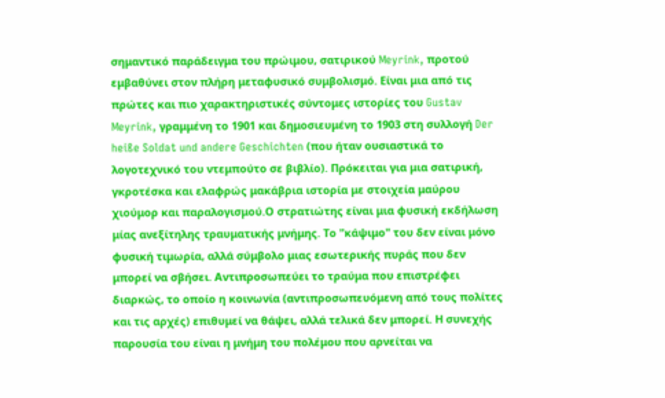σημαντικό παράδειγμα του πρώιμου, σατιρικού Meyrink, προτού εμβαθύνει στον πλήρη μεταφυσικό συμβολισμό. Είναι μια από τις πρώτες και πιο χαρακτηριστικές σύντομες ιστορίες του Gustav Meyrink, γραμμένη το 1901 και δημοσιευμένη το 1903 στη συλλογή Der heiße Soldat und andere Geschichten (που ήταν ουσιαστικά το λογοτεχνικό του ντεμπούτο σε βιβλίο). Πρόκειται για μια σατιρική, γκροτέσκα και ελαφρώς μακάβρια ιστορία με στοιχεία μαύρου χιούμορ και παραλογισμού.Ο στρατιώτης είναι μια φυσική εκδήλωση μίας ανεξίτηλης τραυματικής μνήμης. Το "κάψιμο" του δεν είναι μόνο φυσική τιμωρία, αλλά σύμβολο μιας εσωτερικής πυράς που δεν μπορεί να σβήσει. Αντιπροσωπεύει το τραύμα που επιστρέφει διαρκώς, το οποίο η κοινωνία (αντιπροσωπευόμενη από τους πολίτες και τις αρχές) επιθυμεί να θάψει, αλλά τελικά δεν μπορεί. Η συνεχής παρουσία του είναι η μνήμη του πολέμου που αρνείται να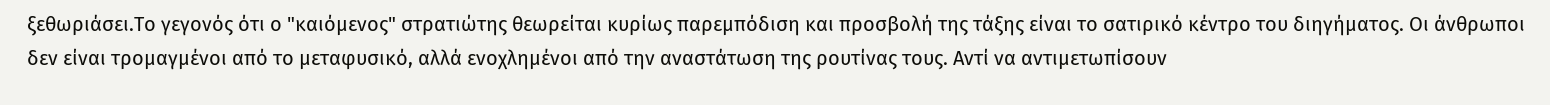ξεθωριάσει.Το γεγονός ότι ο "καιόμενος" στρατιώτης θεωρείται κυρίως παρεμπόδιση και προσβολή της τάξης είναι το σατιρικό κέντρο του διηγήματος. Οι άνθρωποι δεν είναι τρομαγμένοι από το μεταφυσικό, αλλά ενοχλημένοι από την αναστάτωση της ρουτίνας τους. Αντί να αντιμετωπίσουν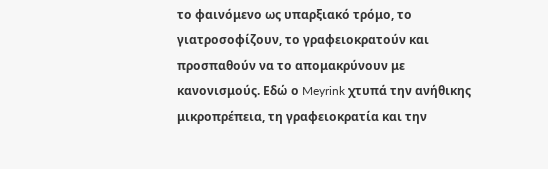το φαινόμενο ως υπαρξιακό τρόμο, το γιατροσοφίζουν, το γραφειοκρατούν και προσπαθούν να το απομακρύνουν με κανονισμούς. Εδώ ο Meyrink χτυπά την ανήθικης μικροπρέπεια, τη γραφειοκρατία και την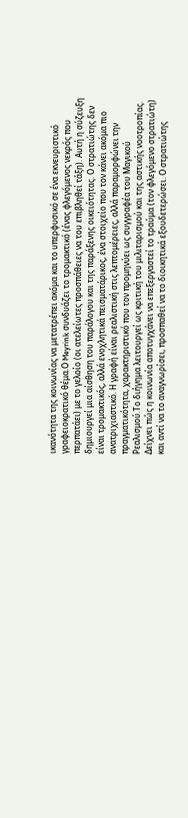ικανότητα της κοινωνίας να μετατρέπει ακόμα και το υπερφυσικό σε ένα εκνευριστικό γραφειοκρατικό θέμα.Ο Meyrink συνδυάζει το τρομακτικό (ένας φλεγόμενος νεκρός που περπατάει) με το γελοίο (οι ατελείωτες προσπάθειες να του επιβληθεί τάξη). Αυτή η σύζευξη δημιουργεί μια αίσθηση του παράλογου και της παράξενης οικειότητας. Ο στρατιώτης δεν είναι τρομακτικός, αλλά ενοχλητικά πεισματάρικος, ένα στοιχείο που τον κάνει ακόμα πιο ανατριχιαστικό. Η γραφή είναι ρεαλιστική στις λεπτομέρειες, αλλά παραμορφώνει την πραγματικότητα, χαρακτηριστικό που τον προμηνύει ως συγγραφέα του Μαγικού Ρεαλισμού.Το διήγημα λειτουργεί ως κριτική του μιλιταρισμού και της αστικής νοοτροπίας. Δείχνει πώς η κοινωνία αποτυγχάνει να επεξεργαστεί το τραύμα (τον φλεγόμενο στρατιώτη) και αντί να το αναγνωρίσει, προσπαθεί να το διοικητικά εξουδετερώσει. Ο στρατιώτης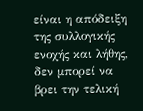είναι η απόδειξη της συλλογικής ενοχής και λήθης, δεν μπορεί να βρει την τελική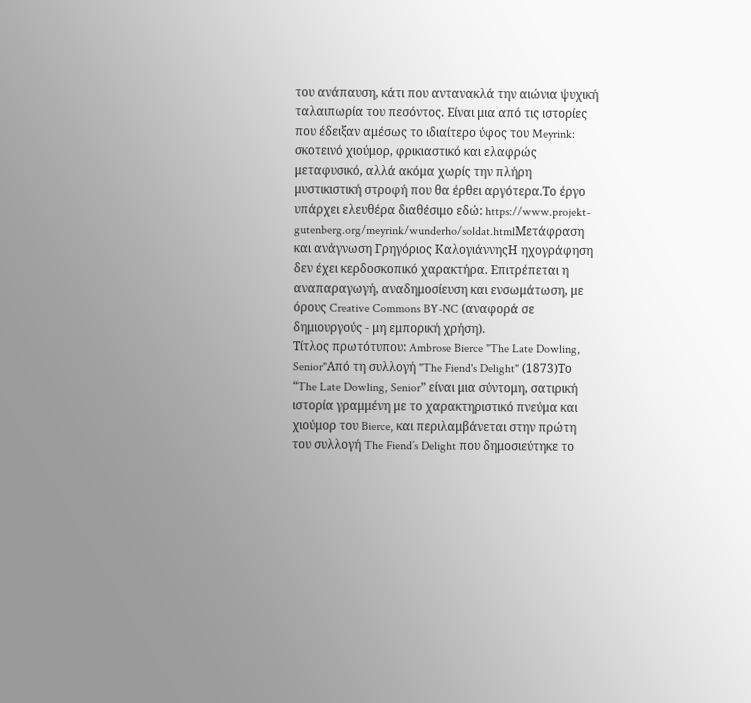του ανάπαυση, κάτι που αντανακλά την αιώνια ψυχική ταλαιπωρία του πεσόντος. Είναι μια από τις ιστορίες που έδειξαν αμέσως το ιδιαίτερο ύφος του Meyrink: σκοτεινό χιούμορ, φρικιαστικό και ελαφρώς μεταφυσικό, αλλά ακόμα χωρίς την πλήρη μυστικιστική στροφή που θα έρθει αργότερα.Το έργο υπάρχει ελευθέρα διαθέσιμο εδώ: https://www.projekt-gutenberg.org/meyrink/wunderho/soldat.htmlΜετάφραση και ανάγνωση Γρηγόριος ΚαλογιάννηςΗ ηχογράφηση δεν έχει κερδοσκοπικό χαρακτήρα. Επιτρέπεται η αναπαραγωγή, αναδημοσίευση και ενσωμάτωση, με όρους Creative Commons BY-NC (αναφορά σε δημιουργούς - μη εμπορική χρήση).
Τίτλος πρωτότυπου: Ambrose Bierce "The Late Dowling, Senior"Από τη συλλογή "The Fiend's Delight" (1873)Το “The Late Dowling, Senior” είναι μια σύντομη, σατιρική ιστορία γραμμένη με το χαρακτηριστικό πνεύμα και χιούμορ του Bierce, και περιλαμβάνεται στην πρώτη του συλλογή The Fiend’s Delight που δημοσιεύτηκε το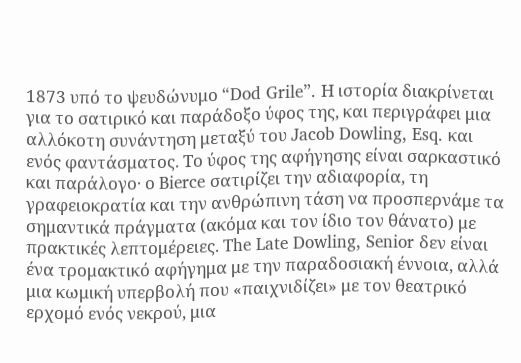1873 υπό το ψευδώνυμο “Dod Grile”. Η ιστορία διακρίνεται για το σατιρικό και παράδοξο ύφος της, και περιγράφει μια αλλόκοτη συνάντηση μεταξύ του Jacob Dowling, Esq. και ενός φαντάσματος. Το ύφος της αφήγησης είναι σαρκαστικό και παράλογο· ο Bierce σατιρίζει την αδιαφορία, τη γραφειοκρατία και την ανθρώπινη τάση να προσπερνάμε τα σημαντικά πράγματα (ακόμα και τον ίδιο τον θάνατο) με πρακτικές λεπτομέρειες. The Late Dowling, Senior δεν είναι ένα τρομακτικό αφήγημα με την παραδοσιακή έννοια, αλλά μια κωμική υπερβολή που «παιχνιδίζει» με τον θεατρικό ερχομό ενός νεκρού, μια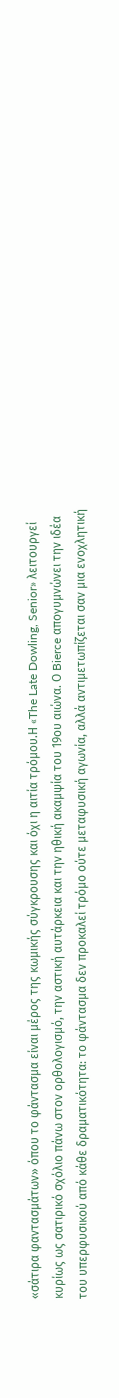«σάτιρα φαντασμάτων» όπου το φάντασμα είναι μέρος της κωμικής σύγκρουσης και όχι η αιτία τρόμου.Η «The Late Dowling, Senior» λειτουργεί κυρίως ως σατιρικό σχόλιο πάνω στον ορθολογισμό, την αστική αυτάρκεια και την ηθική ακαμψία του 19ου αιώνα. Ο Bierce απογυμνώνει την ιδέα του υπερφυσικού από κάθε δραματικότητα: το φάντασμα δεν προκαλεί τρόμο ούτε μεταφυσική αγωνία, αλλά αντιμετωπίζεται σαν μια ενοχλητική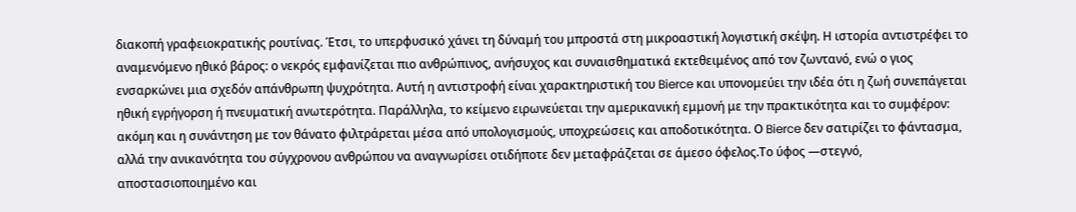διακοπή γραφειοκρατικής ρουτίνας. Έτσι, το υπερφυσικό χάνει τη δύναμή του μπροστά στη μικροαστική λογιστική σκέψη. Η ιστορία αντιστρέφει το αναμενόμενο ηθικό βάρος: ο νεκρός εμφανίζεται πιο ανθρώπινος, ανήσυχος και συναισθηματικά εκτεθειμένος από τον ζωντανό, ενώ ο γιος ενσαρκώνει μια σχεδόν απάνθρωπη ψυχρότητα. Αυτή η αντιστροφή είναι χαρακτηριστική του Bierce και υπονομεύει την ιδέα ότι η ζωή συνεπάγεται ηθική εγρήγορση ή πνευματική ανωτερότητα. Παράλληλα, το κείμενο ειρωνεύεται την αμερικανική εμμονή με την πρακτικότητα και το συμφέρον: ακόμη και η συνάντηση με τον θάνατο φιλτράρεται μέσα από υπολογισμούς, υποχρεώσεις και αποδοτικότητα. Ο Bierce δεν σατιρίζει το φάντασμα, αλλά την ανικανότητα του σύγχρονου ανθρώπου να αναγνωρίσει οτιδήποτε δεν μεταφράζεται σε άμεσο όφελος.Το ύφος —στεγνό, αποστασιοποιημένο και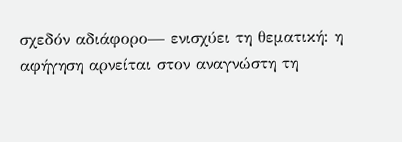σχεδόν αδιάφορο— ενισχύει τη θεματική: η αφήγηση αρνείται στον αναγνώστη τη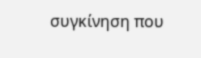συγκίνηση που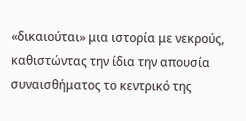«δικαιούται» μια ιστορία με νεκρούς, καθιστώντας την ίδια την απουσία συναισθήματος το κεντρικό της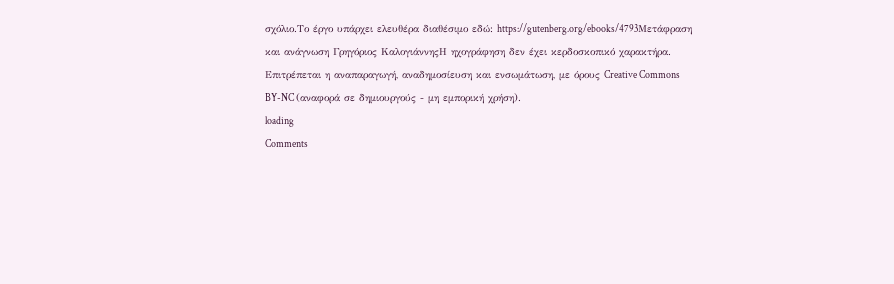σχόλιο.Το έργο υπάρχει ελευθέρα διαθέσιμο εδώ: https://gutenberg.org/ebooks/4793Μετάφραση και ανάγνωση Γρηγόριος ΚαλογιάννηςΗ ηχογράφηση δεν έχει κερδοσκοπικό χαρακτήρα. Επιτρέπεται η αναπαραγωγή, αναδημοσίευση και ενσωμάτωση, με όρους Creative Commons BY-NC (αναφορά σε δημιουργούς - μη εμπορική χρήση).
loading
Comments